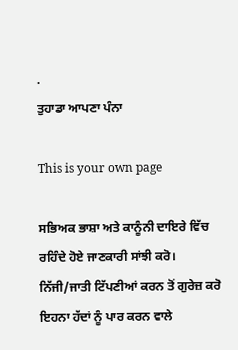.
ਤੁਹਾਡਾ ਆਪਣਾ ਪੰਨਾ

This is your own page

ਸਭਿਅਕ ਭਾਸ਼ਾ ਅਤੇ ਕਾਨੂੰਨੀ ਦਾਇਰੇ ਵਿੱਚ ਰਹਿੰਦੇ ਹੋਏ ਜਾਣਕਾਰੀ ਸਾਂਝੀ ਕਰੋ। ਨਿੱਜੀ/ਜਾਤੀ ਟਿੱਪਣੀਆਂ ਕਰਨ ਤੋਂ ਗੁਰੇਜ਼ ਕਰੋ ਇਹਨਾ ਹੱਦਾਂ ਨੂੰ ਪਾਰ ਕਰਨ ਵਾਲੇ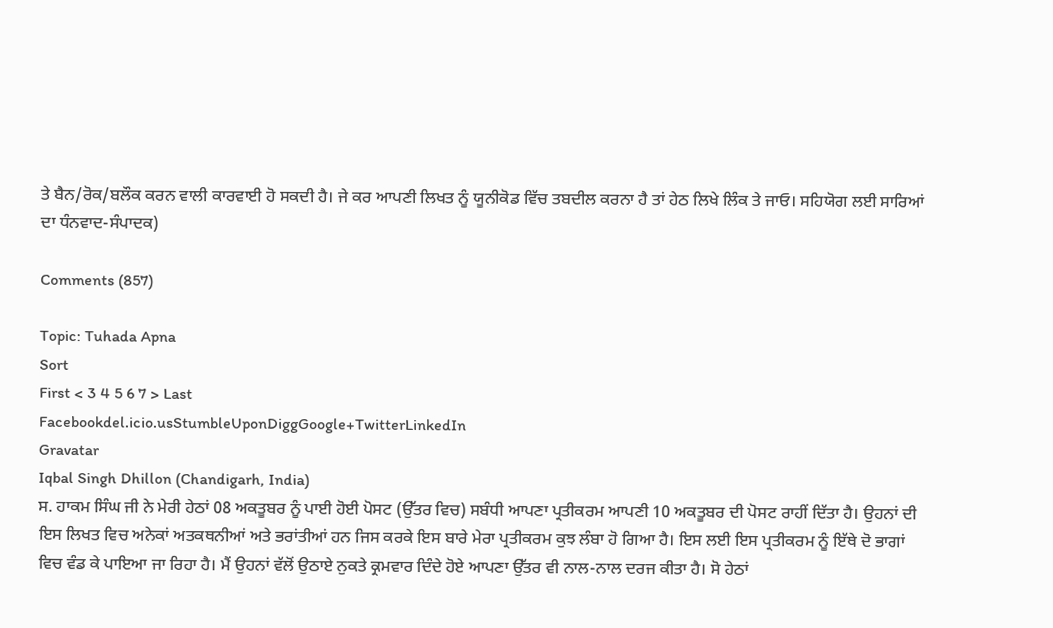ਤੇ ਬੈਨ/ਰੋਕ/ਬਲੌਕ ਕਰਨ ਵਾਲੀ ਕਾਰਵਾਈ ਹੋ ਸਕਦੀ ਹੈ। ਜੇ ਕਰ ਆਪਣੀ ਲਿਖਤ ਨੂੰ ਯੂਨੀਕੋਡ ਵਿੱਚ ਤਬਦੀਲ ਕਰਨਾ ਹੈ ਤਾਂ ਹੇਠ ਲਿਖੇ ਲਿੰਕ ਤੇ ਜਾਓ। ਸਹਿਯੋਗ ਲਈ ਸਾਰਿਆਂ ਦਾ ਧੰਨਵਾਦ-ਸੰਪਾਦਕ)

Comments (857)

Topic: Tuhada Apna
Sort
First < 3 4 5 6 7 > Last
Facebookdel.icio.usStumbleUponDiggGoogle+TwitterLinkedIn
Gravatar
Iqbal Singh Dhillon (Chandigarh, India)
ਸ. ਹਾਕਮ ਸਿੰਘ ਜੀ ਨੇ ਮੇਰੀ ਹੇਠਾਂ 08 ਅਕਤੂਬਰ ਨੂੰ ਪਾਈ ਹੋਈ ਪੋਸਟ (ਉੱਤਰ ਵਿਚ) ਸਬੰਧੀ ਆਪਣਾ ਪ੍ਰਤੀਕਰਮ ਆਪਣੀ 10 ਅਕਤੂਬਰ ਦੀ ਪੋਸਟ ਰਾਹੀਂ ਦਿੱਤਾ ਹੈ। ਉਹਨਾਂ ਦੀ ਇਸ ਲਿਖਤ ਵਿਚ ਅਨੇਕਾਂ ਅਤਕਥਨੀਆਂ ਅਤੇ ਭਰਾਂਤੀਆਂ ਹਨ ਜਿਸ ਕਰਕੇ ਇਸ ਬਾਰੇ ਮੇਰਾ ਪ੍ਰਤੀਕਰਮ ਕੁਝ ਲੰਬਾ ਹੋ ਗਿਆ ਹੈ। ਇਸ ਲਈ ਇਸ ਪ੍ਰਤੀਕਰਮ ਨੂੰ ਇੱਥੇ ਦੋ ਭਾਗਾਂ ਵਿਚ ਵੰਡ ਕੇ ਪਾਇਆ ਜਾ ਰਿਹਾ ਹੈ। ਮੈਂ ਉਹਨਾਂ ਵੱਲੋਂ ਉਠਾਏ ਨੁਕਤੇ ਕ੍ਰਮਵਾਰ ਦਿੰਦੇ ਹੋਏ ਆਪਣਾ ਉੱਤਰ ਵੀ ਨਾਲ-ਨਾਲ ਦਰਜ ਕੀਤਾ ਹੈ। ਸੋ ਹੇਠਾਂ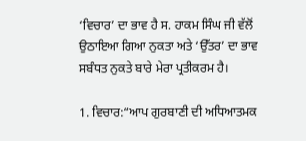‘ਵਿਚਾਰ’ ਦਾ ਭਾਵ ਹੈ ਸ. ਹਾਕਮ ਸਿੰਘ ਜੀ ਵੱਲੋਂ ਉਠਾਇਆ ਗਿਆ ਨੁਕਤਾ ਅਤੇ ‘ਉੱਤਰ’ ਦਾ ਭਾਵ ਸਬੰਧਤ ਨੁਕਤੇ ਬਾਰੇ ਮੇਰਾ ਪ੍ਰਤੀਕਰਮ ਹੈ।

1. ਵਿਚਾਰ:“ਆਪ ਗੁਰਬਾਣੀ ਦੀ ਅਧਿਆਤਮਕ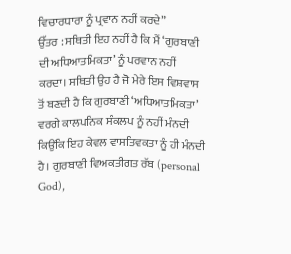ਵਿਚਾਰਧਾਰਾ ਨੂੰ ਪ੍ਰਵਾਨ ਨਹੀਂ ਕਰਦੇ”
ਉੱਤਰ : ਸਥਿਤੀ ਇਹ ਨਹੀਂ ਹੈ ਕਿ ਮੈਂ ‘ਗੁਰਬਾਣੀ ਦੀ ਅਧਿਆਤਮਿਕਤਾ’ ਨੂੰ ਪਰਵਾਨ ਨਹੀਂ ਕਰਦਾ। ਸਥਿਤੀ ਉਹ ਹੈ ਜੋ ਮੇਰੇ ਇਸ ਵਿਸ਼ਵਾਸ ਤੋਂ ਬਣਦੀ ਹੈ ਕਿ ਗੁਰਬਾਣੀ ‘ਅਧਿਆਤਮਿਕਤਾ’ ਵਰਗੇ ਕਾਲਪਨਿਕ ਸੰਕਲਪ ਨੂੰ ਨਹੀਂ ਮੰਨਦੀ ਕਿਉਂਕਿ ਇਹ ਕੇਵਲ ਵਾਸਤਿਵਕਤਾ ਨੂੰ ਹੀ ਮੰਨਦੀ ਹੈ। ਗੁਰਬਾਣੀ ਵਿਅਕਤੀਗਤ ਰੱਬ (personal God),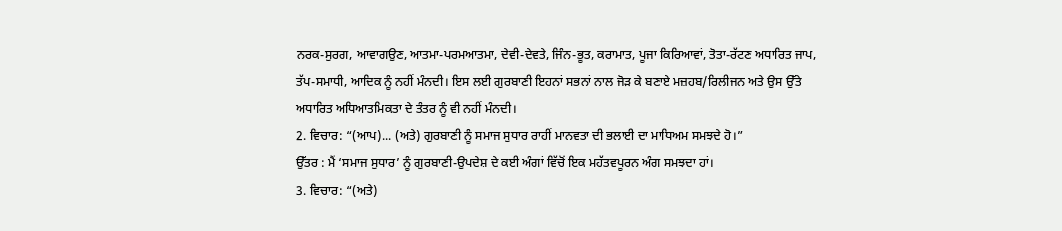ਨਰਕ-ਸੁਰਗ, ਆਵਾਗਉਣ, ਆਤਮਾ-ਪਰਮਆਤਮਾ, ਦੇਵੀ-ਦੇਵਤੇ, ਜਿੰਨ-ਭੂਤ, ਕਰਾਮਾਤ, ਪੂਜਾ ਕਿਰਿਆਵਾਂ, ਤੋਤਾ-ਰੱਟਣ ਅਧਾਰਿਤ ਜਾਪ, ਤੱਪ-ਸਮਾਧੀ, ਆਦਿਕ ਨੂੰ ਨਹੀਂ ਮੰਨਦੀ। ਇਸ ਲਈ ਗੁਰਬਾਣੀ ਇਹਨਾਂ ਸਭਨਾਂ ਨਾਲ ਜੋੜ ਕੇ ਬਣਾਏ ਮਜ਼ਹਬ/ਰਿਲੀਜਨ ਅਤੇ ਉਸ ਉੱਤੇ ਅਧਾਰਿਤ ਅਧਿਆਤਮਿਕਤਾ ਦੇ ਤੰਤਰ ਨੂੰ ਵੀ ਨਹੀਂ ਮੰਨਦੀ।
2. ਵਿਚਾਰ: “(ਆਪ)... (ਅਤੇ) ਗੁਰਬਾਣੀ ਨੂੰ ਸਮਾਜ ਸੁਧਾਰ ਰਾਹੀਂ ਮਾਨਵਤਾ ਦੀ ਭਲਾਈ ਦਾ ਮਾਧਿਅਮ ਸਮਝਦੇ ਹੋ।”
ਉੱਤਰ : ਮੈਂ ‘ਸਮਾਜ ਸੁਧਾਰ’ ਨੂੰ ਗੁਰਬਾਣੀ-ਉਪਦੇਸ਼ ਦੇ ਕਈ ਅੰਗਾਂ ਵਿੱਚੋਂ ਇਕ ਮਹੱਤਵਪੂਰਨ ਅੰਗ ਸਮਝਦਾ ਹਾਂ।
3. ਵਿਚਾਰ: “(ਅਤੇ)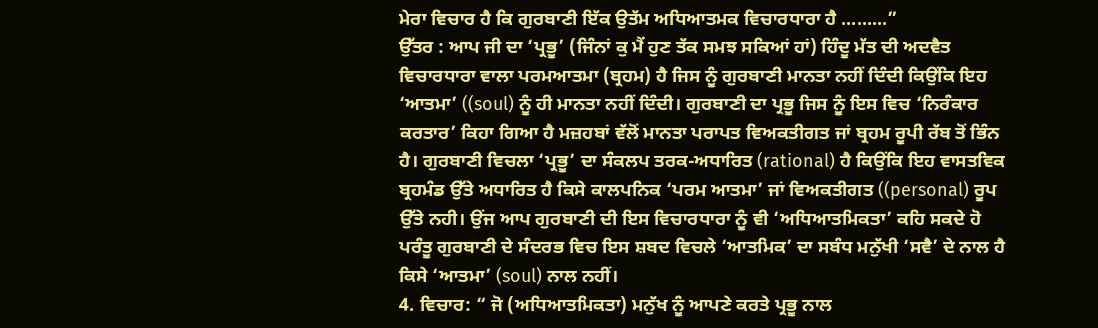ਮੇਰਾ ਵਿਚਾਰ ਹੈ ਕਿ ਗੁਰਬਾਣੀ ਇੱਕ ਉਤੱਮ ਅਧਿਆਤਮਕ ਵਿਚਾਰਧਾਰਾ ਹੈ .........”
ਉੱਤਰ : ਆਪ ਜੀ ਦਾ ‘ਪ੍ਰਭੂ’ (ਜਿੰਨਾਂ ਕੁ ਮੈਂ ਹੁਣ ਤੱਕ ਸਮਝ ਸਕਿਆਂ ਹਾਂ) ਹਿੰਦੂ ਮੱਤ ਦੀ ਅਦਵੈਤ ਵਿਚਾਰਧਾਰਾ ਵਾਲਾ ਪਰਮਆਤਮਾ (ਬ੍ਰਹਮ) ਹੈ ਜਿਸ ਨੂੰ ਗੁਰਬਾਣੀ ਮਾਨਤਾ ਨਹੀਂ ਦਿੰਦੀ ਕਿਉਂਕਿ ਇਹ ‘ਆਤਮਾ’ ((soul) ਨੂੰ ਹੀ ਮਾਨਤਾ ਨਹੀਂ ਦਿੰਦੀ। ਗੁਰਬਾਣੀ ਦਾ ਪ੍ਰਭੂ ਜਿਸ ਨੂੰ ਇਸ ਵਿਚ ‘ਨਿਰੰਕਾਰ ਕਰਤਾਰ’ ਕਿਹਾ ਗਿਆ ਹੈ ਮਜ਼ਹਬਾਂ ਵੱਲੋਂ ਮਾਨਤਾ ਪਰਾਪਤ ਵਿਅਕਤੀਗਤ ਜਾਂ ਬ੍ਰਹਮ ਰੂਪੀ ਰੱਬ ਤੋਂ ਭਿੰਨ ਹੈ। ਗੁਰਬਾਣੀ ਵਿਚਲਾ ‘ਪ੍ਰਭੂ’ ਦਾ ਸੰਕਲਪ ਤਰਕ-ਅਧਾਰਿਤ (rational) ਹੈ ਕਿਉਂਕਿ ਇਹ ਵਾਸਤਵਿਕ ਬ੍ਰਹਮੰਡ ਉੱਤੇ ਅਧਾਰਿਤ ਹੈ ਕਿਸੇ ਕਾਲਪਨਿਕ ‘ਪਰਮ ਆਤਮਾ’ ਜਾਂ ਵਿਅਕਤੀਗਤ ((personal) ਰੂਪ ਉੱਤੇ ਨਹੀ। ਉਂਜ ਆਪ ਗੁਰਬਾਣੀ ਦੀ ਇਸ ਵਿਚਾਰਧਾਰਾ ਨੂੰ ਵੀ ‘ਅਧਿਆਤਮਿਕਤਾ’ ਕਹਿ ਸਕਦੇ ਹੋ ਪਰੰਤੂ ਗੁਰਬਾਣੀ ਦੇ ਸੰਦਰਭ ਵਿਚ ਇਸ ਸ਼ਬਦ ਵਿਚਲੇ ‘ਆਤਮਿਕ’ ਦਾ ਸਬੰਧ ਮਨੁੱਖੀ ‘ਸਵੈ’ ਦੇ ਨਾਲ ਹੈ ਕਿਸੇ ‘ਆਤਮਾ’ (soul) ਨਾਲ ਨਹੀਂ।
4. ਵਿਚਾਰ: “ ਜੋ (ਅਧਿਆਤਮਿਕਤਾ) ਮਨੁੱਖ ਨੂੰ ਆਪਣੇ ਕਰਤੇ ਪ੍ਰਭੂ ਨਾਲ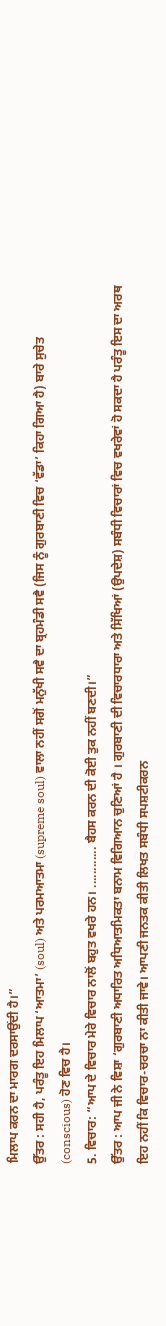ਮਿਲਾਪ ਕਰਨ ਦਾ ਮਾਰਗ ਦਰਸਾਉਂਦੀ ਹੈ।”
ਉੱਤਰ : ਸਹੀ ਹੈ, ਪਰੰਤੂ ਇਹ ਮਿਲਾਪ ‘ਆਤਮਾ’ (soul) ਅਤੇ ਪਰਮਆਤਮਾ (supreme soul) ਵਾਲਾ ਨਹੀਂ ਸਗੋਂ ਮਨੁੱਖੀ ਸਵੈ ਦਾ ਬ੍ਰਹਮੰਡੀ ਸਵੈ (ਜਿਸ ਨੂੰ ਗੁਰਬਾਣੀ ਵਿਚ ‘ਵੱਡਾ’ ਕਿਹਾ ਗਿਆ ਹੈ) ਬਾਰੇ ਸੁਚੇਤ (conscious) ਹੋਣ ਵਿਚ ਹੈ।
5. ਵਿਚਾਰ: “ਆਪ ਦੇ ਵਿਚਾਰ ਮੇਰੇ ਵਿਚਾਰ ਨਾਲੋਂ ਬਹੁਤ ਵਖਰੇ ਹਨ। ............ ਬੈਹਸ ਕਰਨ ਦੀ ਕੋਈ ਤੁਕ ਨਹੀਂ ਬਣਦੀ।”
ਉੱਤਰ : ਆਪ ਜੀ ਨੇ ਵਿਸ਼ਾ ‘ਗੁਰਬਾਣੀ ਅਧਾਰਿਤ ਅਧਿਆਤਮਿਕਤਾ ਬਨਾਮ ਵਿਗਿਆਨ ਚੁਣਿਆਂ ਹੈ । ਗੁਰਬਾਣੀ ਦੀ ਵਿਚਾਰਧਾਰਾ ਅਤੇ ਸਿੱਖਿਆਂ (ਉਪਦੇਸ਼) ਸਬੰਧੀ ਵਿਚਾਰਾਂ ਵਿਚ ਵਖਰੇਵਾਂ ਹੋ ਸਕਦਾ ਹੈ ਪਰੰਤੂ ਇਸ ਦਾ ਅਰਥ ਇਹ ਨਹੀਂ ਕਿ ਵਿਚਾਰ-ਚਰਚਾ ਨਾ ਕੀਤੀ ਜਾਵੇ। ਆਪਣੀ ਜਨਤਕ ਕੀਤੀ ਲਿਖਤ ਸਬੰਧੀ ਸਪਸ਼ਟੀਕਰਨ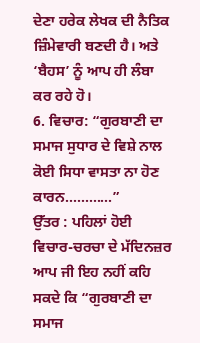ਦੇਣਾ ਹਰੇਕ ਲੇਖਕ ਦੀ ਨੈਤਿਕ ਜ਼ਿੰਮੇਵਾਰੀ ਬਣਦੀ ਹੈ। ਅਤੇ ‘ਬੈਹਸ’ ਨੂੰ ਆਪ ਹੀ ਲੰਬਾ ਕਰ ਰਹੇ ਹੋ।
6. ਵਿਚਾਰ: “ਗੁਰਬਾਣੀ ਦਾ ਸਮਾਜ ਸੁਧਾਰ ਦੇ ਵਿਸ਼ੇ ਨਾਲ ਕੋਈ ਸਿਧਾ ਵਾਸਤਾ ਨਾ ਹੋਣ ਕਾਰਨ............”
ਉੱਤਰ : ਪਹਿਲਾਂ ਹੋਈ ਵਿਚਾਰ-ਚਰਚਾ ਦੇ ਮੱਦਿਨਜ਼ਰ ਆਪ ਜੀ ਇਹ ਨਹੀਂ ਕਹਿ ਸਕਦੇ ਕਿ “ਗੁਰਬਾਣੀ ਦਾ ਸਮਾਜ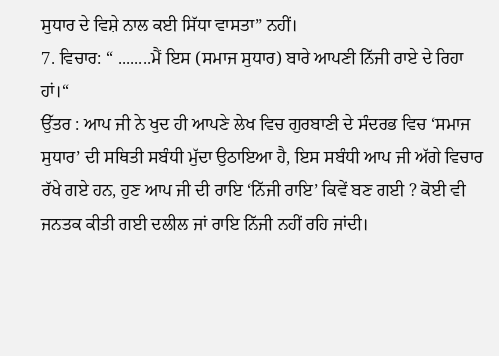ਸੁਧਾਰ ਦੇ ਵਿਸ਼ੇ ਨਾਲ ਕਈ ਸਿੱਧਾ ਵਾਸਤਾ” ਨਹੀਂ।
7. ਵਿਚਾਰ: “ ........ਮੈਂ ਇਸ (ਸਮਾਜ ਸੁਧਾਰ) ਬਾਰੇ ਆਪਣੀ ਨਿੱਜੀ ਰਾਏ ਦੇ ਰਿਹਾ ਹਾਂ।“
ਉੱਤਰ : ਆਪ ਜੀ ਨੇ ਖੁਦ ਹੀ ਆਪਣੇ ਲੇਖ ਵਿਚ ਗੁਰਬਾਣੀ ਦੇ ਸੰਦਰਭ ਵਿਚ ‘ਸਮਾਜ ਸੁਧਾਰ’ ਦੀ ਸਥਿਤੀ ਸਬੰਧੀ ਮੁੱਦਾ ਉਠਾਇਆ ਹੈ, ਇਸ ਸਬੰਧੀ ਆਪ ਜੀ ਅੱਗੇ ਵਿਚਾਰ ਰੱਖੇ ਗਏ ਹਨ, ਹੁਣ ਆਪ ਜੀ ਦੀ ਰਾਇ ‘ਨਿੱਜੀ ਰਾਇ’ ਕਿਵੇਂ ਬਣ ਗਈ ? ਕੋਈ ਵੀ ਜਨਤਕ ਕੀਤੀ ਗਈ ਦਲੀਲ ਜਾਂ ਰਾਇ ਨਿੱਜੀ ਨਹੀਂ ਰਹਿ ਜਾਂਦੀ।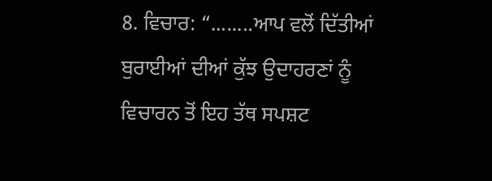8. ਵਿਚਾਰ: “........ਆਪ ਵਲੋਂ ਦਿੱਤੀਆਂ ਬੁਰਾਈਆਂ ਦੀਆਂ ਕੁੱਝ ਉਦਾਹਰਣਾਂ ਨੂੰ ਵਿਚਾਰਨ ਤੋਂ ਇਹ ਤੱਥ ਸਪਸ਼ਟ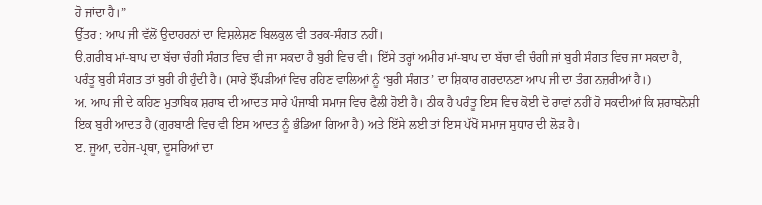ਹੋ ਜਾਂਦਾ ਹੈ।”
ਉੱਤਰ : ਆਪ ਜੀ ਵੱਲੋਂ ਉਦਾਹਰਨਾਂ ਦਾ ਵਿਸ਼ਲੇਸ਼ਣ ਬਿਲਕੁਲ ਵੀ ਤਰਕ-ਸੰਗਤ ਨਹੀਂ।
ੳ.ਗਰੀਬ ਮਾਂ-ਬਾਪ ਦਾ ਬੱਚਾ ਚੰਗੀ ਸੰਗਤ ਵਿਚ ਵੀ ਜਾ ਸਕਦਾ ਹੈ ਬੁਰੀ ਵਿਚ ਵੀ। ਇੱਸੇ ਤਰ੍ਹਾਂ ਅਮੀਰ ਮਾਂ-ਬਾਪ ਦਾ ਬੱਚਾ ਵੀ ਚੰਗੀ ਜਾਂ ਬੁਰੀ ਸੰਗਤ ਵਿਚ ਜਾ ਸਕਦਾ ਹੈ, ਪਰੰਤੂ ਬੁਰੀ ਸੰਗਤ ਤਾਂ ਬੁਰੀ ਹੀ ਹੁੰਦੀ ਹੈ। (ਸਾਰੇ ਝੌਂਪੜੀਆਂ ਵਿਚ ਰਹਿਣ ਵਾਲਿਆਂ ਨੂੰ ‘ਬੁਰੀ ਸੰਗਤ’ ਦਾ ਸ਼ਿਕਾਰ ਗਰਦਾਨਣਾ ਆਪ ਜੀ ਦਾ ਤੰਗ ਨਜ਼ਰੀਆਂ ਹੈ।)
ਅ. ਆਪ ਜੀ ਦੇ ਕਹਿਣ ਮੁਤਾਬਿਕ ਸ਼ਰਾਬ ਦੀ ਆਦਤ ਸਾਰੇ ਪੰਜਾਬੀ ਸਮਾਜ ਵਿਚ ਫੈਲੀ ਹੋਈ ਹੈ। ਠੀਕ ਹੈ ਪਰੰਤੂ ਇਸ ਵਿਚ ਕੋਈ ਦੋ ਰਾਵਾਂ ਨਹੀਂ ਹੋ ਸਕਦੀਆਂ ਕਿ ਸ਼ਰਾਬਨੋਸ਼ੀ ਇਕ ਬੁਰੀ ਆਦਤ ਹੈ (ਗੁਰਬਾਣੀ ਵਿਚ ਵੀ ਇਸ ਆਦਤ ਨੂੰ ਭੰਡਿਆ ਗਿਆ ਹੈ) ਅਤੇ ਇੱਸੇ ਲਈ ਤਾਂ ਇਸ ਪੱਖੋਂ ਸਮਾਜ ਸੁਧਾਰ ਦੀ ਲੋੜ ਹੈ।
ੲ. ਜੂਆ, ਦਹੇਜ-ਪ੍ਰਥਾ, ਦੂਸਰਿਆਂ ਦਾ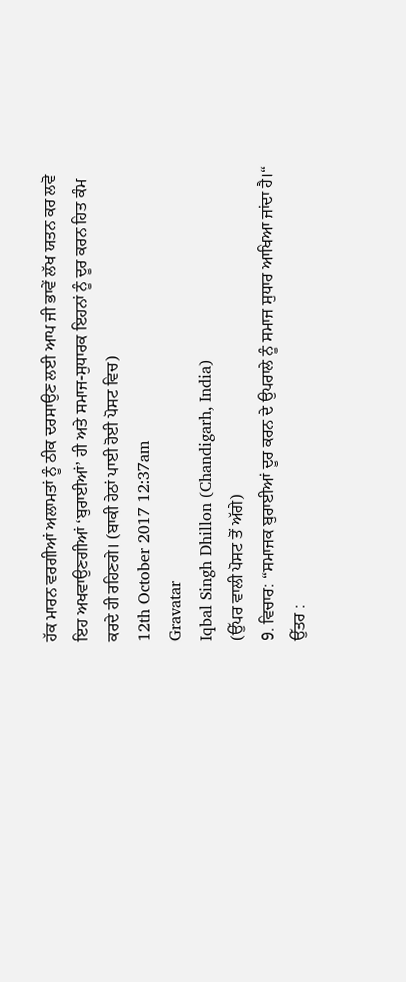ਹੱਕ ਮਾਰਨ ਵਰਗੀਆਂ ਅਲਾਮਤਾਂ ਨੂੰ ਠੀਕ ਦਰਸਾਉਣ ਲਈ ਆਪ ਜੀ ਭਾਵੇਂ ਲੱਖ ਯਤਨ ਕਰ ਲਵੋ ਇਹ ਅਖਵਾਉਣਗੀਆਂ ‘ਬੁਰਾਈਆਂ’ ਹੀ ਅਤੇ ਸਮਾਜ-ਸੁਧਾਰਕ ਇਹਨਾਂ ਨੂੰ ਦੂਰ ਕਰਨ ਹਿਤ ਕੰਮ ਕਰਦੇ ਹੀ ਰਹਿਣਗੇ। (ਬਾਕੀ ਹੇਠਾਂ ਪਾਈ ਹੋਈ ਪੋਸਟ ਵਿਚ)
12th October 2017 12:37am
Gravatar
Iqbal Singh Dhillon (Chandigarh, India)
(ਉੱਪਰ ਵਾਲੀ ਪੋਸਟ ਤੋਂ ਅੱਗੇ)
9. ਵਿਚਾਰ: “ਸਮਾਜਕ ਬੁਰਾਈਆਂ ਦੂਰ ਕਰਨ ਦੇ ਉਪਰਾਲੇ ਨੂੰ ਸਮਾਜ ਸੁਧਾਰ ਆਖਿਆ ਜਾਂਦਾ ਹੈ।“
ਉੱਤਰ :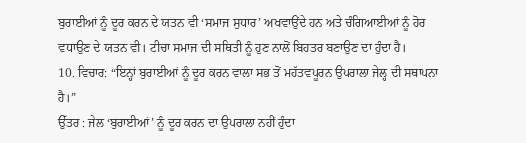ਬੁਰਾਈਆਂ ਨੂੰ ਦੂਰ ਕਰਨ ਦੇ ਯਤਨ ਵੀ ‘ਸਮਾਜ ਸੁਧਾਰ’ ਅਖਵਾਉਂਦੇ ਹਨ ਅਤੇ ਚੰਗਿਆਈਆਂ ਨੂੰ ਹੋਰ ਵਧਾਉਣ ਦੇ ਯਤਨ ਵੀ। ਟੀਚਾ ਸਮਾਜ ਦੀ ਸਥਿਤੀ ਨੂੰ ਹੁਣ ਨਾਲੋਂ ਬਿਹਤਰ ਬਣਾਉਣ ਦਾ ਹੁੰਦਾ ਹੈ।
10. ਵਿਚਾਰ: “ਇਨ੍ਹਾਂ ਬੁਰਾਈਆਂ ਨੂੰ ਦੂਰ ਕਰਨ ਵਾਲਾ ਸਭ ਤੋਂ ਮਹੱਤਵਪੂਰਨ ਉਪਰਾਲਾ ਜੇਲ੍ਹ ਦੀ ਸਥਾਪਨਾ ਹੈ।”
ਉੱਤਰ : ਜੇਲ ‘ਬੁਰਾਈਆਂ’ ਨੂੰ ਦੂਰ ਕਰਨ ਦਾ ਉਪਰਾਲਾ ਨਹੀਂ ਹੁੰਦਾ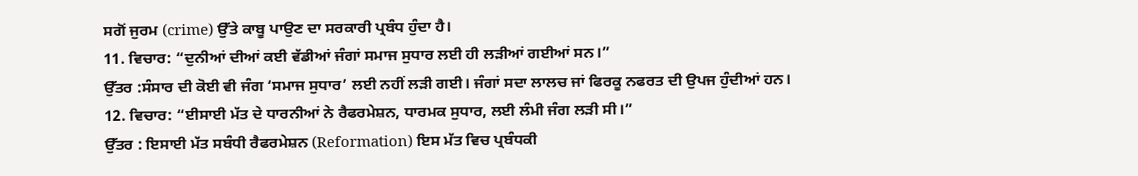ਸਗੋਂ ਜੁਰਮ (crime) ਉੱਤੇ ਕਾਬੂ ਪਾਉਣ ਦਾ ਸਰਕਾਰੀ ਪ੍ਰਬੰਧ ਹੁੰਦਾ ਹੈ।
11. ਵਿਚਾਰ: “ਦੁਨੀਆਂ ਦੀਆਂ ਕਈ ਵੱਡੀਆਂ ਜੰਗਾਂ ਸਮਾਜ ਸੁਧਾਰ ਲਈ ਹੀ ਲੜੀਆਂ ਗਈਆਂ ਸਨ।”
ਉੱਤਰ :ਸੰਸਾਰ ਦੀ ਕੋਈ ਵੀ ਜੰਗ ‘ਸਮਾਜ ਸੁਧਾਰ’ ਲਈ ਨਹੀਂ ਲੜੀ ਗਈ। ਜੰਗਾਂ ਸਦਾ ਲਾਲਚ ਜਾਂ ਫਿਰਕੂ ਨਫਰਤ ਦੀ ਉਪਜ ਹੁੰਦੀਆਂ ਹਨ।
12. ਵਿਚਾਰ: “ਈਸਾਈ ਮੱਤ ਦੇ ਧਾਰਨੀਆਂ ਨੇ ਰੈਫਰਮੇਸ਼ਨ, ਧਾਰਮਕ ਸੁਧਾਰ, ਲਈ ਲੰਮੀ ਜੰਗ ਲੜੀ ਸੀ।”
ਉੱਤਰ : ਇਸਾਈ ਮੱਤ ਸਬੰਧੀ ਰੈਫਰਮੇਸ਼ਨ (Reformation) ਇਸ ਮੱਤ ਵਿਚ ਪ੍ਰਬੰਧਕੀ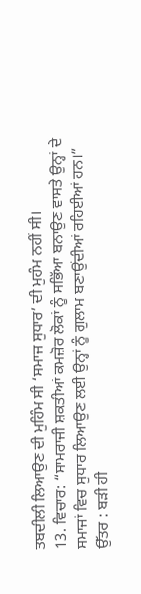ਤਬਦੀਲੀ ਲਿਆਉਣ ਦੀ ਮੁਹਿੰਮ ਸੀ ‘ਸਮਾਜ ਸੁਧਾਰ’ ਦੀ ਮੁਹੰਮ ਨਹੀਂ ਸੀ।
13. ਵਿਚਾਰ: “ਸਾਮਰਾਜੀ ਸ਼ਕਤੀਆਂ ਕਮਜ਼ੋਰ ਲੋਕਾਂ ਨੂੰ ਸਭਿੱਆ ਬਨਾਉਣ ਵਾਸਤੇ ਉਨ੍ਹਾਂ ਦੇ ਸਮਾਜਾਂ ਵਿਚ ਸੁਧਾਰ ਲਿਆਉਣ ਲਈ ਉਨ੍ਹਾਂ ਨੂੰ ਗੁਲਾਮ ਬਣਾਉਂਦੀਆਂ ਰਹਿਈਆਂ ਹਨ।”
ਉੱਤਰ : ਬੜੀ ਹੀ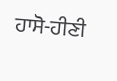ਹਾਸੋ-ਹੀਣੀ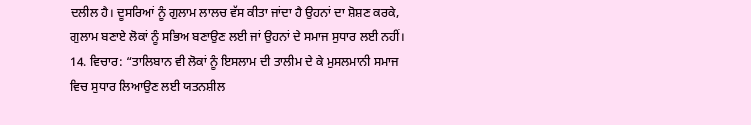ਦਲੀਲ ਹੈ। ਦੂਸਰਿਆਂ ਨੂੰ ਗੁਲਾਮ ਲਾਲਚ ਵੱਸ ਕੀਤਾ ਜਾਂਦਾ ਹੈ ਉਹਨਾਂ ਦਾ ਸ਼ੋਸ਼ਣ ਕਰਕੇ, ਗੁਲਾਮ ਬਣਾਏ ਲੋਕਾਂ ਨੂੰ ਸਭਿਅ ਬਣਾਉਣ ਲਈ ਜਾਂ ਉਹਨਾਂ ਦੇ ਸਮਾਜ ਸੁਧਾਰ ਲਈ ਨਹੀਂ।
14. ਵਿਚਾਰ: “ਤਾਲਿਬਾਨ ਵੀ ਲੋਕਾਂ ਨੂੰ ਇਸਲਾਮ ਦੀ ਤਾਲੀਮ ਦੇ ਕੇ ਮੁਸਲਮਾਨੀ ਸਮਾਜ ਵਿਚ ਸੁਧਾਰ ਲਿਆਉਣ ਲਈ ਯਤਨਸ਼ੀਲ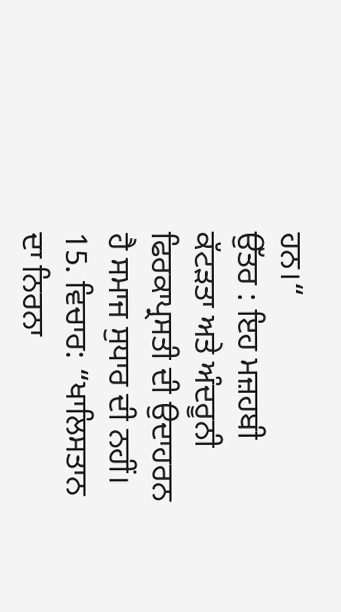ਹਨ।“
ਉੱਤਰ : ਇਹ ਮਜ਼ਹਬੀ ਕੱਟੜਤਾ ਅਤੇ ਅੰਦਰੂਨੀ ਫਿਰਕਾਪ੍ਰਸਤੀ ਦੀ ਉਦਾਹਰਨ ਹੈ ਸਮਾਜ ਸੁਧਾਰ ਦੀ ਨਹੀਂ।
15. ਵਿਚਾਰ: “ਖਾਲਿਸਤਾਨ ਦਾ ਨਿਰਨਾ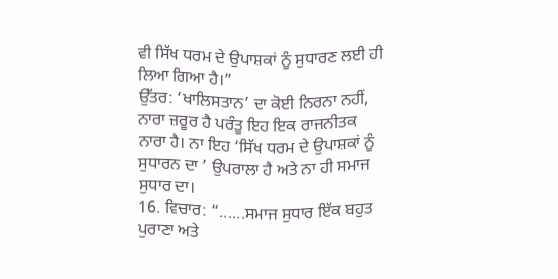ਵੀ ਸਿੱਖ ਧਰਮ ਦੇ ਉਪਾਸ਼ਕਾਂ ਨੂੰ ਸੁਧਾਰਣ ਲਈ ਹੀ ਲਿਆ ਗਿਆ ਹੈ।”
ਉੱਤਰ: ‘ਖਾਲਿਸਤਾਨ’ ਦਾ ਕੋਈ ਨਿਰਨਾ ਨਹੀਂ, ਨਾਰਾ ਜ਼ਰੂਰ ਹੈ ਪਰੰਤੂ ਇਹ ਇਕ ਰਾਜਨੀਤਕ ਨਾਰਾ ਹੈ। ਨਾ ਇਹ ‘ਸਿੱਖ ਧਰਮ ਦੇ ਉਪਾਸ਼ਕਾਂ ਨੂੰ ਸੁਧਾਰਨ ਦਾ ’ ਉਪਰਾਲਾ ਹੈ ਅਤੇ ਨਾ ਹੀ ਸਮਾਜ ਸੁਧਾਰ ਦਾ।
16. ਵਿਚਾਰ: “......ਸਮਾਜ ਸੁਧਾਰ ਇੱਕ ਬਹੁਤ ਪੁਰਾਣਾ ਅਤੇ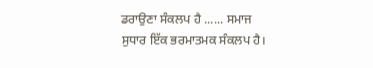ਡਰਾਉਣਾ ਸੰਕਲਪ ਹੈ ...... ਸਮਾਜ ਸੁਧਾਰ ਇੱਕ ਭਰਮਾਤਮਕ ਸੰਕਲਪ ਹੈ।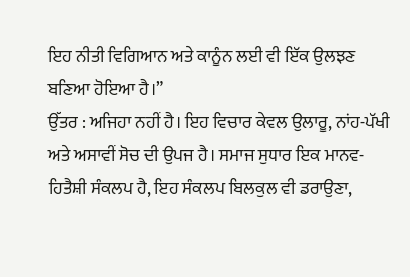ਇਹ ਨੀਤੀ ਵਿਗਿਆਨ ਅਤੇ ਕਾਨੂੰਨ ਲਈ ਵੀ ਇੱਕ ਉਲਝਣ ਬਣਿਆ ਹੋਇਆ ਹੈ।”
ਉੱਤਰ : ਅਜਿਹਾ ਨਹੀਂ ਹੈ। ਇਹ ਵਿਚਾਰ ਕੇਵਲ ਉਲਾਰੂ, ਨਾਂਹ-ਪੱਖੀ ਅਤੇ ਅਸਾਵੀਂ ਸੋਚ ਦੀ ਉਪਜ ਹੈ। ਸਮਾਜ ਸੁਧਾਰ ਇਕ ਮਾਨਵ-ਹਿਤੈਸ਼ੀ ਸੰਕਲਪ ਹੈ, ਇਹ ਸੰਕਲਪ ਬਿਲਕੁਲ ਵੀ ਡਰਾਉਣਾ,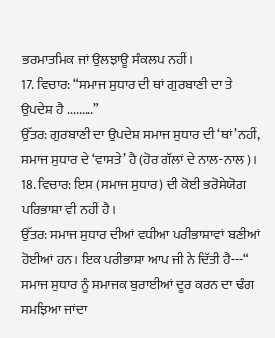ਭਰਮਾਤਮਿਕ ਜਾਂ ਉਲਝਾਊ ਸੰਕਲਪ ਨਹੀਂ।
17. ਵਿਚਾਰ: “ਸਮਾਜ ਸੁਧਾਰ ਦੀ ਥਾਂ ਗੁਰਬਾਣੀ ਦਾ ਤੇ ਉਪਦੇਸ਼ ਹੈ .........”
ਉੱਤਰ: ਗੁਰਬਾਣੀ ਦਾ ਉਪਦੇਸ਼ ਸਮਾਜ ਸੁਧਾਰ ਦੀ ‘ਥਾਂ’ਨਹੀਂ, ਸਮਾਜ ਸੁਧਾਰ ਦੇ ‘ਵਾਸਤੇ’ ਹੈ (ਹੋਰ ਗੱਲਾਂ ਦੇ ਨਾਲ-ਨਾਲ)।
18. ਵਿਚਾਰ: ਇਸ (ਸਮਾਜ ਸੁਧਾਰ) ਦੀ ਕੋਈ ਭਰੋਸੇਯੋਗ ਪਰਿਭਾਸ਼ਾ ਵੀ ਨਹੀਂ ਹੈ।
ਉੱਤਰ: ਸਮਾਜ ਸੁਧਾਰ ਦੀਆਂ ਵਧੀਆ ਪਰੀਭਾਸ਼ਾਵਾਂ ਬਣੀਆਂ ਹੋਈਆਂ ਹਨ। ਇਕ ਪਰੀਭਾਸ਼ਾ ਆਪ ਜੀ ਨੇ ਦਿੱਤੀ ਹੈ---“ ਸਮਾਜ ਸੁਧਾਰ ਨੂੰ ਸਮਾਜਕ ਬੁਰਾਈਆਂ ਦੂਰ ਕਰਨ ਦਾ ਢੰਗ ਸਮਝਿਆ ਜਾਂਦਾ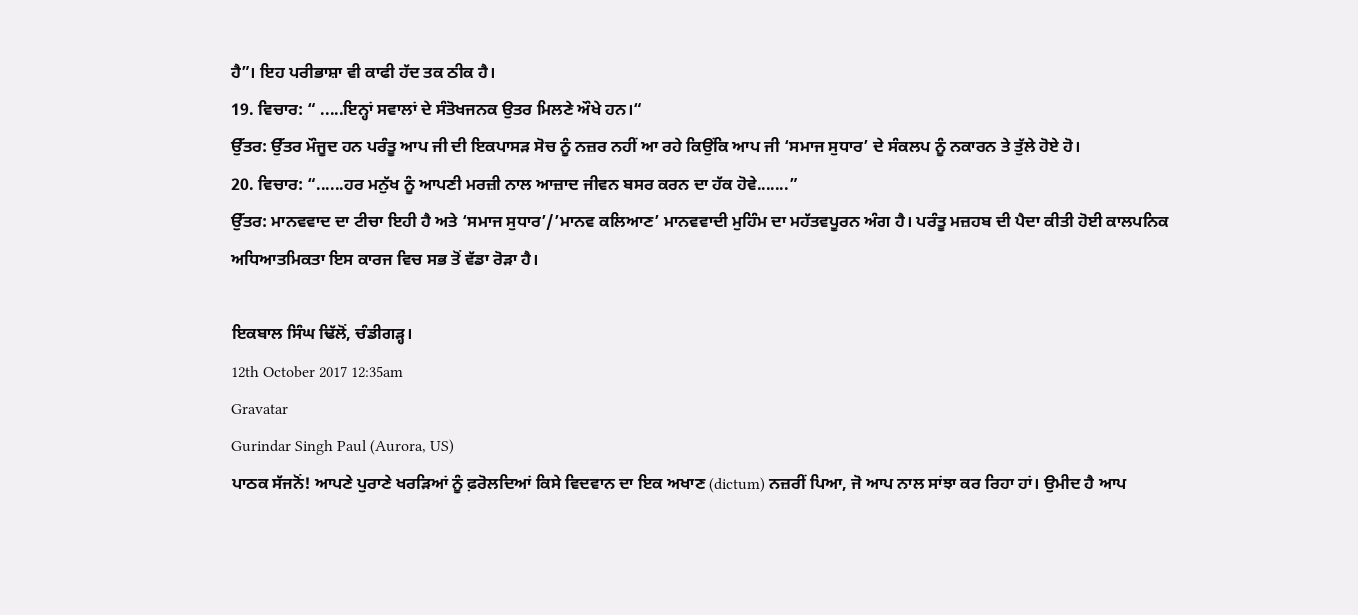ਹੈ”। ਇਹ ਪਰੀਭਾਸ਼ਾ ਵੀ ਕਾਫੀ ਹੱਦ ਤਕ ਠੀਕ ਹੈ।
19. ਵਿਚਾਰ: “ .....ਇਨ੍ਹਾਂ ਸਵਾਲਾਂ ਦੇ ਸੰਤੋਖਜਨਕ ਉਤਰ ਮਿਲਣੇ ਔਖੇ ਹਨ।“
ਉੱਤਰ: ਉੱਤਰ ਮੌਜੂਦ ਹਨ ਪਰੰਤੂ ਆਪ ਜੀ ਦੀ ਇਕਪਾਸੜ ਸੋਚ ਨੂੰ ਨਜ਼ਰ ਨਹੀਂ ਆ ਰਹੇ ਕਿਉਂਕਿ ਆਪ ਜੀ ‘ਸਮਾਜ ਸੁਧਾਰ’ ਦੇ ਸੰਕਲਪ ਨੂੰ ਨਕਾਰਨ ਤੇ ਤੁੱਲੇ ਹੋਏ ਹੋ।
20. ਵਿਚਾਰ: “......ਹਰ ਮਨੁੱਖ ਨੂੰ ਆਪਣੀ ਮਰਜ਼ੀ ਨਾਲ ਆਜ਼ਾਦ ਜੀਵਨ ਬਸਰ ਕਰਨ ਦਾ ਹੱਕ ਹੋਵੇ.......”
ਉੱਤਰ: ਮਾਨਵਵਾਦ ਦਾ ਟੀਚਾ ਇਹੀ ਹੈ ਅਤੇ ‘ਸਮਾਜ ਸੁਧਾਰ’/’ਮਾਨਵ ਕਲਿਆਣ’ ਮਾਨਵਵਾਦੀ ਮੁਹਿੰਮ ਦਾ ਮਹੱਤਵਪੂਰਨ ਅੰਗ ਹੈ। ਪਰੰਤੂ ਮਜ਼ਹਬ ਦੀ ਪੈਦਾ ਕੀਤੀ ਹੋਈ ਕਾਲਪਨਿਕ ਅਧਿਆਤਮਿਕਤਾ ਇਸ ਕਾਰਜ ਵਿਚ ਸਭ ਤੋਂ ਵੱਡਾ ਰੋੜਾ ਹੈ।

ਇਕਬਾਲ ਸਿੰਘ ਢਿੱਲੋਂ, ਚੰਡੀਗੜ੍ਹ।
12th October 2017 12:35am
Gravatar
Gurindar Singh Paul (Aurora, US)
ਪਾਠਕ ਸੱਜਨੋਂ! ਆਪਣੇ ਪੁਰਾਣੇ ਖਰੜਿਆਂ ਨੂੰ ਫ਼ਰੋਲਦਿਆਂ ਕਿਸੇ ਵਿਦਵਾਨ ਦਾ ਇਕ ਅਖਾਣ (dictum) ਨਜ਼ਰੀਂ ਪਿਆ, ਜੋ ਆਪ ਨਾਲ ਸਾਂਝਾ ਕਰ ਰਿਹਾ ਹਾਂ। ਉਮੀਦ ਹੈ ਆਪ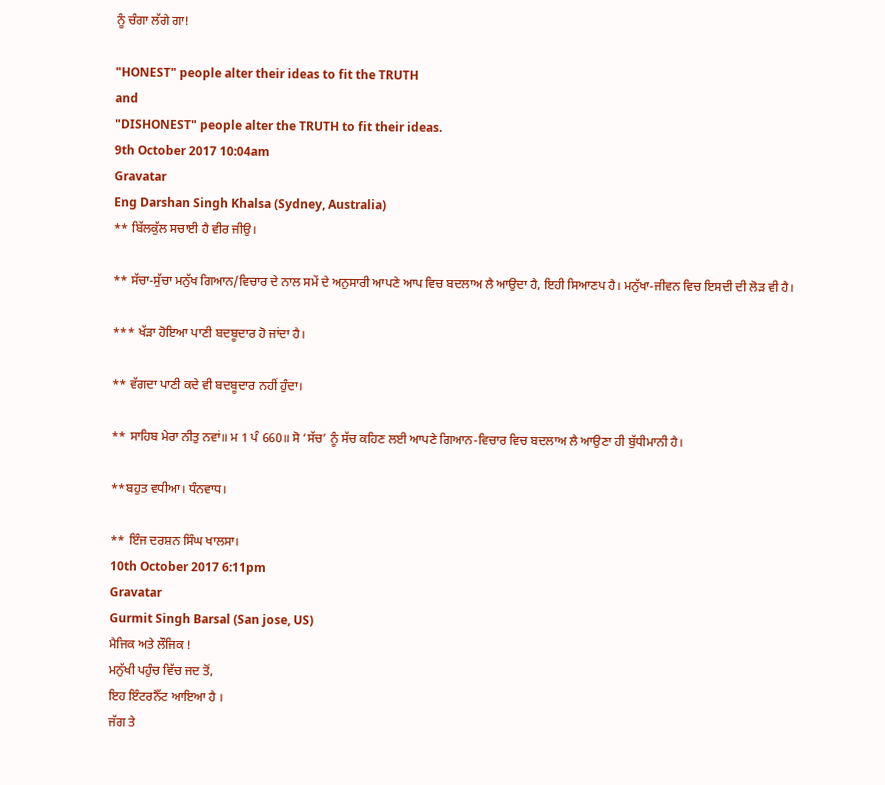ਨੂੰ ਚੰਗਾ ਲੱਗੇ ਗਾ!

"HONEST" people alter their ideas to fit the TRUTH
and
"DISHONEST" people alter the TRUTH to fit their ideas.
9th October 2017 10:04am
Gravatar
Eng Darshan Singh Khalsa (Sydney, Australia)
** ਬਿੱਲਕੁੱਲ ਸਚਾਈ ਹੈ ਵੀਰ ਜੀਉ।

** ਸੱਚਾ-ਸੁੱਚਾ ਮਨੁੱਖ ਗਿਆਨ/ਵਿਚਾਰ ਦੇ ਨਾਲ ਸਮੇਂ ਦੇ ਅਨੁਸਾਰੀ ਆਪਣੇ ਆਪ ਵਿਚ ਬਦਲਾਅ ਲੈ ਆਉਦਾ ਹੈ, ਇਹੀ ਸਿਆਣਪ ਹੈ। ਮਨੁੱਖਾ-ਜੀਵਨ ਵਿਚ ਇਸਦੀ ਦੀ ਲੋੜ ਵੀ ਹੈ।

*** ਖੱੜਾ ਹੋਇਆ ਪਾਣੀ ਬਦਬੂਦਾਰ ਹੋ ਜਾਂਦਾ ਹੈ।

** ਵੱਗਦਾ ਪਾਣੀ ਕਦੇ ਵੀ ਬਦਬੂਦਾਰ ਨਹੀਂ ਹੁੰਦਾ।

** ਸਾਹਿਬ ਮੇਰਾ ਨੀਤੁ ਨਵਾਂ॥ ਮ 1 ਪੰ 660॥ ਸੋ ‘ਸੱਚ’ ਨੂੰ ਸੱਚ ਕਹਿਣ ਲਈ ਆਪਣੇ ਗਿਆਨ-ਵਿਚਾਰ ਵਿਚ ਬਦਲਾਅ ਲੈ ਆਉਣਾ ਹੀ ਬੁੱਧੀਮਾਨੀ ਹੈ।

**ਬਹੁਤ ਵਧੀਆ। ਧੰਨਵਾਧ।

** ਇੰਜ ਦਰਸ਼ਨ ਸਿੰਘ ਖਾਲਸਾ।
10th October 2017 6:11pm
Gravatar
Gurmit Singh Barsal (San jose, US)
ਮੈਜਿਕ ਅਤੇ ਲੌਜਿਕ !
ਮਨੁੱਖੀ ਪਹੁੰਚ ਵਿੱਚ ਜਦ ਤੋਂ,
ਇਹ ਇੰਟਰਨੈੱਟ ਆਇਆ ਹੈ ।
ਜੱਗ ਤੇ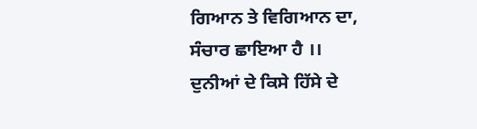ਗਿਆਨ ਤੇ ਵਿਗਿਆਨ ਦਾ,
ਸੰਚਾਰ ਛਾਇਆ ਹੈ ।।
ਦੁਨੀਆਂ ਦੇ ਕਿਸੇ ਹਿੱਸੇ ਦੇ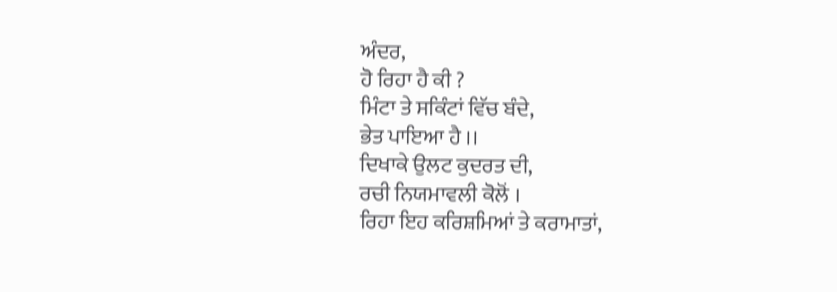ਅੰਦਰ,
ਹੋ ਰਿਹਾ ਹੈ ਕੀ ?
ਮਿੰਟਾ ਤੇ ਸਕਿੰਟਾਂ ਵਿੱਚ ਬੰਦੇ,
ਭੇਤ ਪਾਇਆ ਹੈ ।।
ਦਿਖਾਕੇ ਉਲਟ ਕੁਦਰਤ ਦੀ,
ਰਚੀ ਨਿਯਮਾਵਲੀ ਕੋਲੋਂ ।
ਰਿਹਾ ਇਹ ਕਰਿਸ਼ਮਿਆਂ ਤੇ ਕਰਾਮਾਤਾਂ,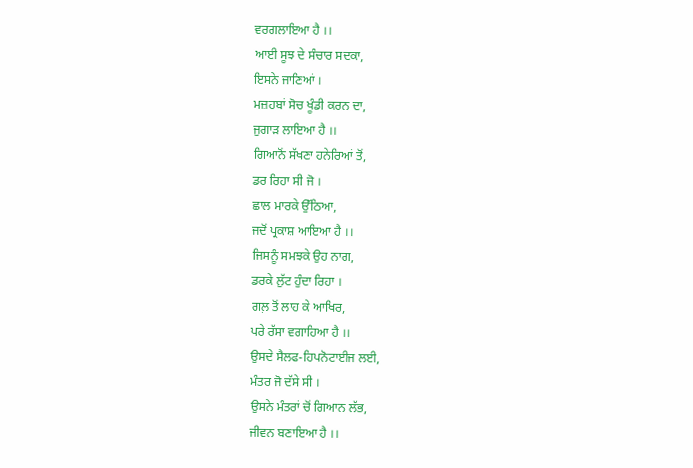ਵਰਗਲਾਇਆ ਹੈ ।।
ਆਈ ਸੂਝ ਦੇ ਸੰਚਾਰ ਸਦਕਾ,
ਇਸਨੇ ਜਾਣਿਆਂ ।
ਮਜ਼ਹਬਾਂ ਸੋਚ ਖੂੰਡੀ ਕਰਨ ਦਾ,
ਜੁਗਾੜ ਲਾਇਆ ਹੈ ।।
ਗਿਆਨੋਂ ਸੱਖਣਾ ਹਨੇਰਿਆਂ ਤੋਂ,
ਡਰ ਰਿਹਾ ਸੀ ਜੋ ।
ਛਾਲ ਮਾਰਕੇ ਉੱਠਿਆ,
ਜਦੋਂ ਪ੍ਰਕਾਸ਼ ਆਇਆ ਹੈ ।।
ਜਿਸਨੂੰ ਸਮਝਕੇ ਉਹ ਨਾਗ,
ਡਰਕੇ ਲੁੱਟ ਹੁੰਦਾ ਰਿਹਾ ।
ਗਲ਼ ਤੋਂ ਲਾਹ ਕੇ ਆਖਿਰ,
ਪਰੇ ਰੱਸਾ ਵਗਾਹਿਆ ਹੈ ।।
ਉਸਦੇ ਸੈਲਫ-ਹਿਪਨੋਟਾਈਜ ਲਈ,
ਮੰਤਰ ਜੋ ਦੱਸੇ ਸੀ ।
ਉਸਨੇ ਮੰਤਰਾਂ ਚੋਂ ਗਿਆਨ ਲੱਭ,
ਜੀਵਨ ਬਣਾਇਆ ਹੈ ।।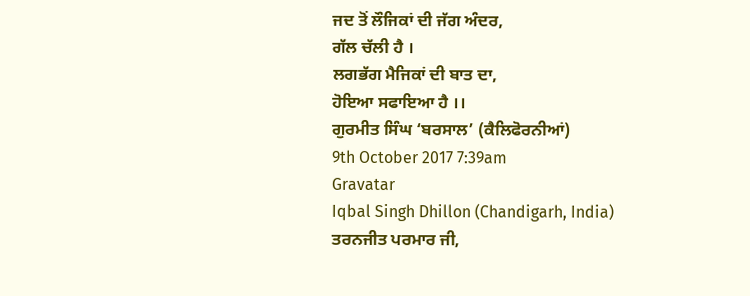ਜਦ ਤੋਂ ਲੌਜਿਕਾਂ ਦੀ ਜੱਗ ਅੰਦਰ,
ਗੱਲ ਚੱਲੀ ਹੈ ।
ਲਗਭੱਗ ਮੈਜਿਕਾਂ ਦੀ ਬਾਤ ਦਾ,
ਹੋਇਆ ਸਫਾਇਆ ਹੈ ।।
ਗੁਰਮੀਤ ਸਿੰਘ ‘ਬਰਸਾਲ’ (ਕੈਲਿਫੋਰਨੀਆਂ)
9th October 2017 7:39am
Gravatar
Iqbal Singh Dhillon (Chandigarh, India)
ਤਰਨਜੀਤ ਪਰਮਾਰ ਜੀ,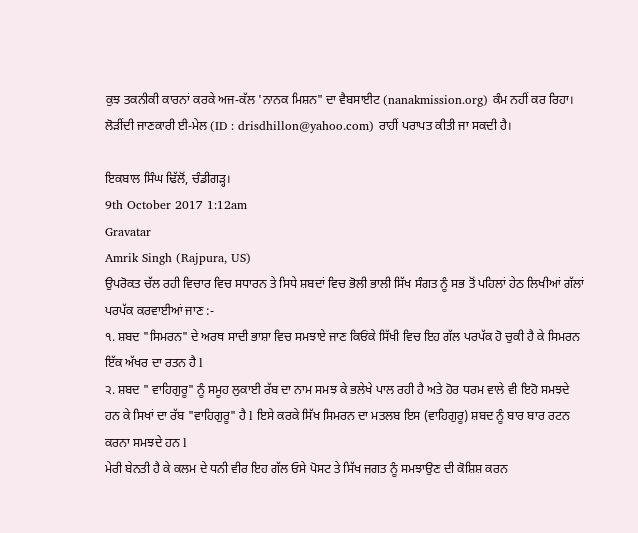ਕੁਝ ਤਕਨੀਕੀ ਕਾਰਨਾਂ ਕਰਕੇ ਅਜ-ਕੱਲ 'ਨਾਨਕ ਮਿਸ਼ਨ" ਦਾ ਵੈਬਸਾਈਟ (nanakmission.org) ਕੰਮ ਨਹੀਂ ਕਰ ਰਿਹਾ। ਲੋੜੀਂਦੀ ਜਾਣਕਾਰੀ ਈ-ਮੇਲ (ID : drisdhillon@yahoo.com) ਰਾਹੀਂ ਪਰਾਪਤ ਕੀਤੀ ਜਾ ਸਕਦੀ ਹੈ।

ਇਕਬਾਲ ਸਿੰਘ ਢਿੱਲੋਂ, ਚੰਡੀਗੜ੍ਹ।
9th October 2017 1:12am
Gravatar
Amrik Singh (Rajpura, US)
ਉਪਰੋਕਤ ਚੱਲ ਰਹੀ ਵਿਚਾਰ ਵਿਚ ਸਧਾਰਨ ਤੇ ਸਿਧੇ ਸ਼ਬਦਾਂ ਵਿਚ ਭੋਲੀ ਭਾਲੀ ਸਿੱਖ ਸੰਗਤ ਨੂੰ ਸਭ ਤੋਂ ਪਹਿਲਾਂ ਹੇਠ ਲਿਖੀਆਂ ਗੱਲਾਂ ਪਰਪੱਕ ਕਰਵਾਈਆਂ ਜਾਣ :-
੧. ਸ਼ਬਦ "ਸਿਮਰਨ" ਦੇ ਅਰਥ ਸਾਦੀ ਭਾਸ਼ਾ ਵਿਚ ਸਮਝਾਏ ਜਾਣ ਕਿਓਂਕੇ ਸਿੱਖੀ ਵਿਚ ਇਹ ਗੱਲ ਪਰਪੱਕ ਹੋ ਚੁਕੀ ਹੈ ਕੇ ਸਿਮਰਨ ਇੱਕ ਅੱਖਰ ਦਾ ਰਤਨ ਹੈ l
੨. ਸ਼ਬਦ " ਵਾਹਿਗੁਰੂ" ਨੂੰ ਸਮੂਹ ਲੁਕਾਈ ਰੱਬ ਦਾ ਨਾਮ ਸਮਝ ਕੇ ਭਲੇਖੇ ਪਾਲ ਰਹੀ ਹੈ ਅਤੇ ਹੋਰ ਧਰਮ ਵਾਲੇ ਵੀ ਇਹੋ ਸਮਝਦੇ ਹਨ ਕੇ ਸਿਖਾਂ ਦਾ ਰੱਬ "ਵਾਹਿਗੁਰੂ" ਹੈ l ਇਸੇ ਕਰਕੇ ਸਿੱਖ ਸਿਮਰਨ ਦਾ ਮਤਲਬ ਇਸ (ਵਾਹਿਗੁਰੂ) ਸ਼ਬਦ ਨੂੰ ਬਾਰ ਬਾਰ ਰਟਨ ਕਰਨਾ ਸਮਝਦੇ ਹਨ l
ਮੇਰੀ ਬੇਨਤੀ ਹੈ ਕੇ ਕਲਮ ਦੇ ਧਨੀ ਵੀਰ ਇਹ ਗੱਲ ਓਸੇ ਪੋਸਟ ਤੇ ਸਿੱਖ ਜਗਤ ਨੂੰ ਸਮਝਾਉਣ ਦੀ ਕੋਸ਼ਿਸ਼ ਕਰਨ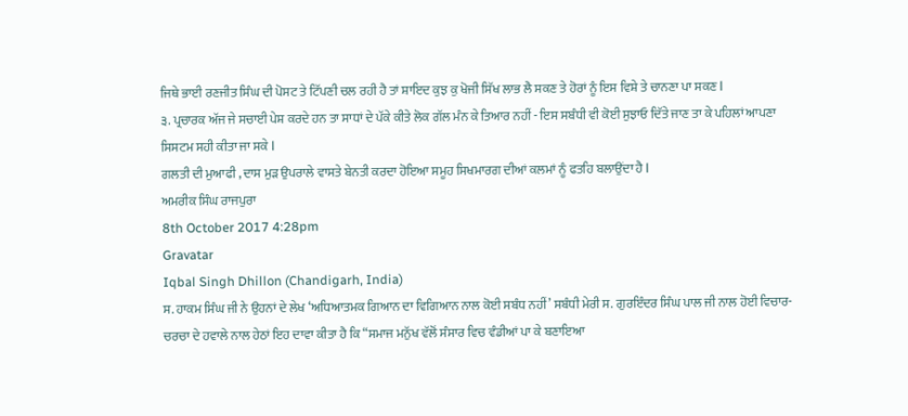ਜਿਥੇ ਭਾਈ ਰਣਜੀਤ ਸਿੰਘ ਦੀ ਪੋਸਟ ਤੇ ਟਿੱਪਣੀ ਚਲ ਰਹੀ ਹੈ ਤਾਂ ਸ਼ਾਇਦ ਕੁਝ ਕੁ ਖੋਜੀ ਸਿੱਖ ਲਾਭ ਲੈ ਸਕਣ ਤੇ ਹੋਰਾਂ ਨੂੰ ਇਸ ਵਿਸ਼ੇ ਤੇ ਚਾਨਣਾ ਪਾ ਸਕਣ l
੩. ਪ੍ਰਚਾਰਕ ਅੱਜ ਜੇ ਸਚਾਈ ਪੇਸ਼ ਕਰਦੇ ਹਨ ਤਾ ਸਾਧਾਂ ਦੇ ਪੱਕੇ ਕੀਤੇ ਲੋਕ ਗੱਲ ਮੰਨ ਕੇ ਤਿਆਰ ਨਹੀਂ - ਇਸ ਸਬੰਧੀ ਵੀ ਕੋਈ ਸੁਝਾਓ ਦਿੱਤੇ ਜਾਣ ਤਾ ਕੇ ਪਹਿਲਾਂ ਆਪਣਾ ਸਿਸਟਮ ਸਹੀ ਕੀਤਾ ਜਾ ਸਕੇ l
ਗਲਤੀ ਦੀ ਮੁਆਫੀ , ਦਾਸ ਮੁੜ ਉਪਰਾਲੇ ਵਾਸਤੇ ਬੇਨਤੀ ਕਰਦਾ ਹੋਇਆ ਸਮੂਹ ਸਿਖਮਾਰਗ ਦੀਆਂ ਕਲਮਾਂ ਨੂੰ ਫਤਹਿ ਬਲਾਉਂਦਾ ਹੈ l
ਅਮਰੀਕ ਸਿੰਘ ਰਾਜਪੁਰਾ
8th October 2017 4:28pm
Gravatar
Iqbal Singh Dhillon (Chandigarh, India)
ਸ. ਹਾਕਮ ਸਿੰਘ ਜੀ ਨੇ ਉਹਨਾਂ ਦੇ ਲੇਖ ‘ਅਧਿਆਤਮਕ ਗਿਆਨ ਦਾ ਵਿਗਿਆਨ ਨਾਲ ਕੋਈ ਸਬੰਧ ਨਹੀਂ’ ਸਬੰਧੀ ਮੇਰੀ ਸ. ਗੁਰਇੰਦਰ ਸਿੰਘ ਪਾਲ ਜੀ ਨਾਲ ਹੋਈ ਵਿਚਾਰ-ਚਰਚਾ ਦੇ ਹਵਾਲੇ ਨਾਲ ਹੇਠਾਂ ਇਹ ਦਾਵਾ ਕੀਤਾ ਹੈ ਕਿ “ਸਮਾਜ ਮਨੁੱਖ ਵੱਲੋਂ ਸੰਸਾਰ ਵਿਚ ਵੰਡੀਆਂ ਪਾ ਕੇ ਬਣਾਇਆ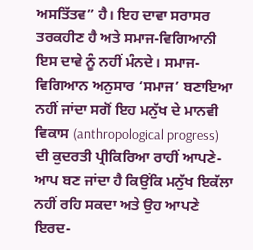ਅਸਤਿੱਤਵ” ਹੈ। ਇਹ ਦਾਵਾ ਸਰਾਸਰ ਤਰਕਹੀਣ ਹੈ ਅਤੇ ਸਮਾਜ-ਵਿਗਿਆਨੀ ਇਸ ਦਾਵੇ ਨੂੰ ਨਹੀਂ ਮੰਨਦੇ। ਸਮਾਜ-ਵਿਗਿਆਨ ਅਨੁਸਾਰ ‘ਸਮਾਜ’ ਬਣਾਇਆ ਨਹੀਂ ਜਾਂਦਾ ਸਗੋਂ ਇਹ ਮਨੁੱਖ ਦੇ ਮਾਨਵੀ ਵਿਕਾਸ (anthropological progress) ਦੀ ਕੁਦਰਤੀ ਪ੍ਰੀਕਿਰਿਆ ਰਾਹੀਂ ਆਪਣੇ-ਆਪ ਬਣ ਜਾਂਦਾ ਹੈ ਕਿਉਂਕਿ ਮਨੁੱਖ ਇਕੱਲਾ ਨਹੀਂ ਰਹਿ ਸਕਦਾ ਅਤੇ ਉਹ ਆਪਣੇ ਇਰਦ-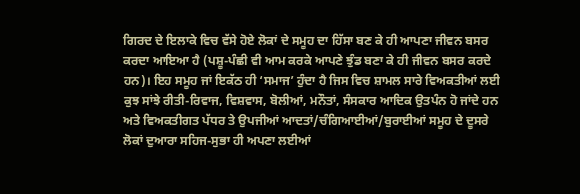ਗਿਰਦ ਦੇ ਇਲਾਕੇ ਵਿਚ ਵੱਸੇ ਹੋਏ ਲੋਕਾਂ ਦੇ ਸਮੂਹ ਦਾ ਹਿੱਸਾ ਬਣ ਕੇ ਹੀ ਆਪਣਾ ਜੀਵਨ ਬਸਰ ਕਰਦਾ ਆਇਆ ਹੈ (ਪਸ਼ੂ-ਪੰਛੀ ਵੀ ਆਮ ਕਰਕੇ ਆਪਣੇ ਝੁੰਡ ਬਣਾ ਕੇ ਹੀ ਜੀਵਨ ਬਸਰ ਕਰਦੇ ਹਨ)। ਇਹ ਸਮੂਹ ਜਾਂ ਇਕੱਠ ਹੀ ‘ਸਮਾਜ’ ਹੁੰਦਾ ਹੈ ਜਿਸ ਵਿਚ ਸ਼ਾਮਲ ਸਾਰੇ ਵਿਅਕਤੀਆਂ ਲਈ ਕੁਝ ਸਾਂਝੇ ਰੀਤੀ-ਰਿਵਾਜ, ਵਿਸ਼ਵਾਸ, ਬੋਲੀਆਂ, ਮਨੌਤਾਂ, ਸੰਸਕਾਰ ਆਦਿਕ ਉਤਪੰਨ ਹੋ ਜਾਂਦੇ ਹਨ ਅਤੇ ਵਿਅਕਤੀਗਤ ਪੱਧਰ ਤੇ ਉਪਜੀਆਂ ਆਦਤਾਂ/ਚੰਗਿਆਈਆਂ/ਬੁਰਾਈਆਂ ਸਮੂਹ ਦੇ ਦੂਸਰੇ ਲੋਕਾਂ ਦੁਆਰਾ ਸਹਿਜ-ਸੁਭਾ ਹੀ ਅਪਣਾ ਲਈਆਂ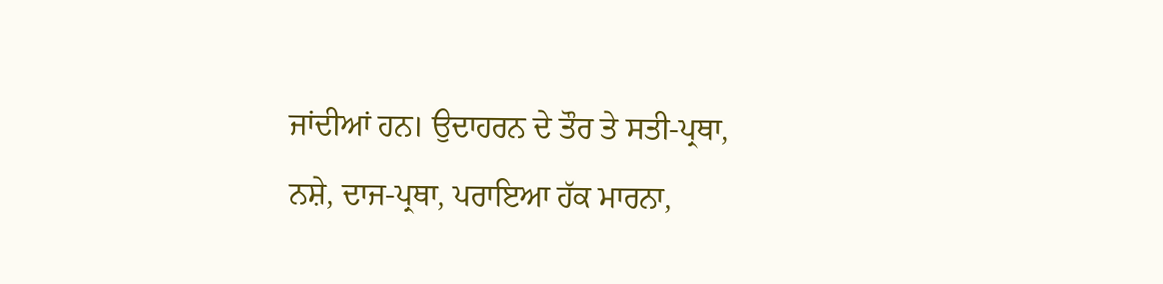ਜਾਂਦੀਆਂ ਹਨ। ਉਦਾਹਰਨ ਦੇ ਤੌਰ ਤੇ ਸਤੀ-ਪ੍ਰਥਾ, ਨਸ਼ੇ, ਦਾਜ-ਪ੍ਰਥਾ, ਪਰਾਇਆ ਹੱਕ ਮਾਰਨਾ,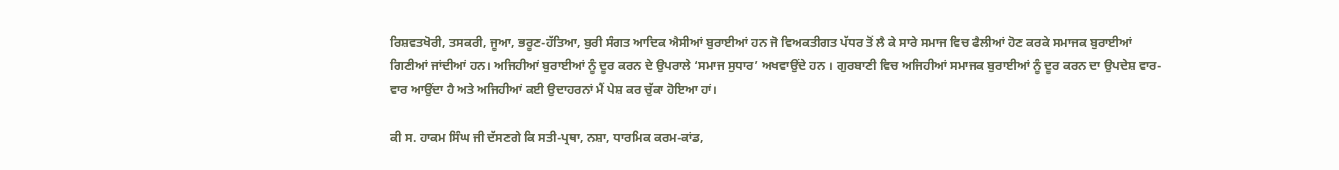ਰਿਸ਼ਵਤਖੋਰੀ, ਤਸਕਰੀ, ਜੂਆ, ਭਰੂਣ-ਹੱਤਿਆ, ਬੁਰੀ ਸੰਗਤ ਆਦਿਕ ਐਸੀਆਂ ਬੁਰਾਈਆਂ ਹਨ ਜੋ ਵਿਅਕਤੀਗਤ ਪੱਧਰ ਤੋਂ ਲੈ ਕੇ ਸਾਰੇ ਸਮਾਜ ਵਿਚ ਫੈਲੀਆਂ ਹੋਣ ਕਰਕੇ ਸਮਾਜਕ ਬੁਰਾਈਆਂ ਗਿਣੀਆਂ ਜਾਂਦੀਆਂ ਹਨ। ਅਜਿਹੀਆਂ ਬੁਰਾਈਆਂ ਨੂੰ ਦੂਰ ਕਰਨ ਦੇ ਉਪਰਾਲੇ ‘ਸਮਾਜ ਸੁਧਾਰ’ ਅਖਵਾਉਂਦੇ ਹਨ । ਗੁਰਬਾਣੀ ਵਿਚ ਅਜਿਹੀਆਂ ਸਮਾਜਕ ਬੁਰਾਈਆਂ ਨੂੰ ਦੂਰ ਕਰਨ ਦਾ ਉਪਦੇਸ਼ ਵਾਰ-ਵਾਰ ਆਉਂਦਾ ਹੈ ਅਤੇ ਅਜਿਹੀਆਂ ਕਈ ਉਦਾਹਰਨਾਂ ਮੈਂ ਪੇਸ਼ ਕਰ ਚੁੱਕਾ ਹੋਇਆ ਹਾਂ।

ਕੀ ਸ. ਹਾਕਮ ਸਿੰਘ ਜੀ ਦੱਸਣਗੇ ਕਿ ਸਤੀ-ਪ੍ਰਥਾ, ਨਸ਼ਾ, ਧਾਰਮਿਕ ਕਰਮ-ਕਾਂਡ,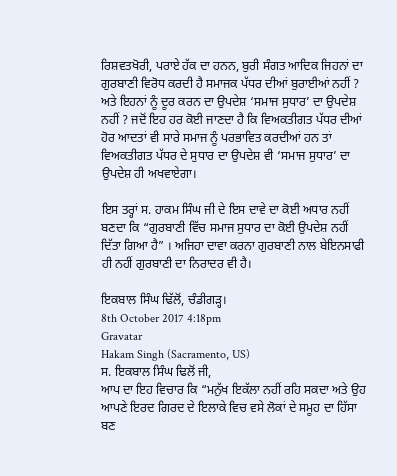ਰਿਸ਼ਵਤਖੋਰੀ, ਪਰਾਏ ਹੱਕ ਦਾ ਹਨਨ, ਬੁਰੀ ਸੰਗਤ ਆਦਿਕ ਜਿਹਨਾਂ ਦਾ ਗੁਰਬਾਣੀ ਵਿਰੋਧ ਕਰਦੀ ਹੈ ਸਮਾਜਕ ਪੱਧਰ ਦੀਆਂ ਬੁਰਾਈਆਂ ਨਹੀਂ ? ਅਤੇ ਇਹਨਾਂ ਨੂੰ ਦੂਰ ਕਰਨ ਦਾ ਉਪਦੇਸ਼ ‘ਸਮਾਜ ਸੁਧਾਰ’ ਦਾ ਉਪਦੇਸ਼ ਨਹੀਂ ? ਜਦੋਂ ਇਹ ਹਰ ਕੋਈ ਜਾਣਦਾ ਹੈ ਕਿ ਵਿਅਕਤੀਗਤ ਪੱਧਰ ਦੀਆਂ ਹੋਰ ਆਦਤਾਂ ਵੀ ਸਾਰੇ ਸਮਾਜ ਨੂੰ ਪਰਭਾਵਿਤ ਕਰਦੀਆਂ ਹਨ ਤਾਂ ਵਿਅਕਤੀਗਤ ਪੱਧਰ ਦੇ ਸੁਧਾਰ ਦਾ ਉਪਦੇਸ਼ ਵੀ ‘ਸਮਾਜ ਸੁਧਾਰ’ ਦਾ ਉਪਦੇਸ਼ ਹੀ ਅਖਵਾਏਗਾ।

ਇਸ ਤਰ੍ਹਾਂ ਸ. ਹਾਕਮ ਸਿੰਘ ਜੀ ਦੇ ਇਸ ਦਾਵੇ ਦਾ ਕੋਈ ਅਧਾਰ ਨਹੀਂ ਬਣਦਾ ਕਿ “ਗੁਰਬਾਣੀ ਵਿੱਚ ਸਮਾਜ ਸੁਧਾਰ ਦਾ ਕੋਈ ਉਪਦੇਸ਼ ਨਹੀਂ ਦਿੱਤਾ ਗਿਆ ਹੈ” । ਅਜਿਹਾ ਦਾਵਾ ਕਰਨਾ ਗੁਰਬਾਣੀ ਨਾਲ ਬੇਇਨਸਾਫੀ ਹੀ ਨਹੀਂ ਗੁਰਬਾਣੀ ਦਾ ਨਿਰਾਦਰ ਵੀ ਹੈ।

ਇਕਬਾਲ ਸਿੰਘ ਢਿੱਲੋਂ, ਚੰਡੀਗੜ੍ਹ।
8th October 2017 4:18pm
Gravatar
Hakam Singh (Sacramento, US)
ਸ. ਇਕਬਾਲ ਸਿੰਘ ਢਿਲੋਂ ਜੀ,
ਆਪ ਦਾ ਇਹ ਵਿਚਾਰ ਕਿ “ਮਨੁੱਖ ਇਕੱਲਾ ਨਹੀਂ ਰਹਿ ਸਕਦਾ ਅਤੇ ਉਹ ਆਪਣੇ ਇਰਦ ਗਿਰਦ ਦੇ ਇਲਾਕੇ ਵਿਚ ਵਸੇ ਲੋਕਾਂ ਦੇ ਸਮੂਹ ਦਾ ਹਿੱਸਾ ਬਣ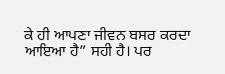ਕੇ ਹੀ ਆਪਣਾ ਜੀਵਨ ਬਸਰ ਕਰਦਾ ਆਇਆ ਹੈ” ਸਹੀ ਹੈ। ਪਰ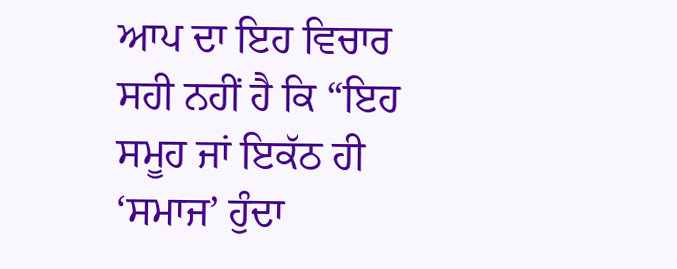ਆਪ ਦਾ ਇਹ ਵਿਚਾਰ ਸਹੀ ਨਹੀਂ ਹੈ ਕਿ “ਇਹ ਸਮੂਹ ਜਾਂ ਇਕੱਠ ਹੀ ‘ਸਮਾਜ’ ਹੁੰਦਾ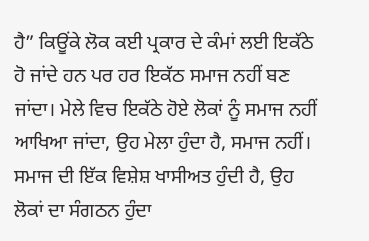ਹੈ” ਕਿਊਂਕੇ ਲੋਕ ਕਈ ਪ੍ਰਕਾਰ ਦੇ ਕੰਮਾਂ ਲਈ ਇਕੱਠੇ ਹੋ ਜਾਂਦੇ ਹਨ ਪਰ ਹਰ ਇਕੱਠ ਸਮਾਜ ਨਹੀਂ ਬਣ ਜਾਂਦਾ। ਮੇਲੇ ਵਿਚ ਇਕੱਠੇ ਹੋਏ ਲੋਕਾਂ ਨੂੰ ਸਮਾਜ ਨਹੀਂ ਆਖਿਆ ਜਾਂਦਾ, ਉਹ ਮੇਲਾ ਹੁੰਦਾ ਹੈ, ਸਮਾਜ ਨਹੀਂ। ਸਮਾਜ ਦੀ ਇੱਕ ਵਿਸ਼ੇਸ਼ ਖਾਸੀਅਤ ਹੁੰਦੀ ਹੈ, ਉਹ ਲੋਕਾਂ ਦਾ ਸੰਗਠਨ ਹੁੰਦਾ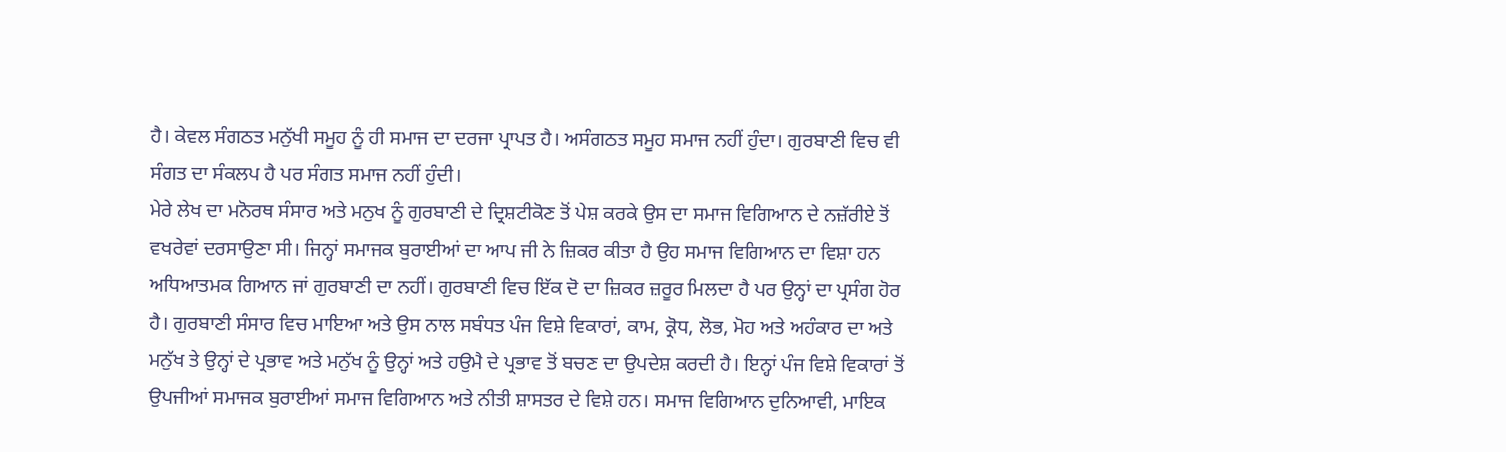ਹੈ। ਕੇਵਲ ਸੰਗਠਤ ਮਨੁੱਖੀ ਸਮੂਹ ਨੂੰ ਹੀ ਸਮਾਜ ਦਾ ਦਰਜਾ ਪ੍ਰਾਪਤ ਹੈ। ਅਸੰਗਠਤ ਸਮੂਹ ਸਮਾਜ ਨਹੀਂ ਹੁੰਦਾ। ਗੁਰਬਾਣੀ ਵਿਚ ਵੀ ਸੰਗਤ ਦਾ ਸੰਕਲਪ ਹੈ ਪਰ ਸੰਗਤ ਸਮਾਜ ਨਹੀਂ ਹੁੰਦੀ।
ਮੇਰੇ ਲੇਖ ਦਾ ਮਨੋਰਥ ਸੰਸਾਰ ਅਤੇ ਮਨੁਖ ਨੂੰ ਗੁਰਬਾਣੀ ਦੇ ਦ੍ਰਿਸ਼ਟੀਕੋਣ ਤੋਂ ਪੇਸ਼ ਕਰਕੇ ਉਸ ਦਾ ਸਮਾਜ ਵਿਗਿਆਨ ਦੇ ਨਜ਼ੱਰੀਏ ਤੋਂ ਵਖਰੇਵਾਂ ਦਰਸਾਉਣਾ ਸੀ। ਜਿਨ੍ਹਾਂ ਸਮਾਜਕ ਬੁਰਾਈਆਂ ਦਾ ਆਪ ਜੀ ਨੇ ਜ਼ਿਕਰ ਕੀਤਾ ਹੈ ਉਹ ਸਮਾਜ ਵਿਗਿਆਨ ਦਾ ਵਿਸ਼ਾ ਹਨ ਅਧਿਆਤਮਕ ਗਿਆਨ ਜਾਂ ਗੁਰਬਾਣੀ ਦਾ ਨਹੀਂ। ਗੁਰਬਾਣੀ ਵਿਚ ਇੱਕ ਦੋ ਦਾ ਜ਼ਿਕਰ ਜ਼ਰੂਰ ਮਿਲਦਾ ਹੈ ਪਰ ਉਨ੍ਹਾਂ ਦਾ ਪ੍ਰਸੰਗ ਹੋਰ ਹੈ। ਗੁਰਬਾਣੀ ਸੰਸਾਰ ਵਿਚ ਮਾਇਆ ਅਤੇ ਉਸ ਨਾਲ ਸਬੰਧਤ ਪੰਜ ਵਿਸ਼ੇ ਵਿਕਾਰਾਂ, ਕਾਮ, ਕ੍ਰੋਧ, ਲੋਭ, ਮੋਹ ਅਤੇ ਅਹੰਕਾਰ ਦਾ ਅਤੇ ਮਨੁੱਖ ਤੇ ਉਨ੍ਹਾਂ ਦੇ ਪ੍ਰਭਾਵ ਅਤੇ ਮਨੁੱਖ ਨੂੰ ਉਨ੍ਹਾਂ ਅਤੇ ਹਉਮੈ ਦੇ ਪ੍ਰਭਾਵ ਤੋਂ ਬਚਣ ਦਾ ਉਪਦੇਸ਼ ਕਰਦੀ ਹੈ। ਇਨ੍ਹਾਂ ਪੰਜ ਵਿਸ਼ੇ ਵਿਕਾਰਾਂ ਤੋਂ ਉਪਜੀਆਂ ਸਮਾਜਕ ਬੁਰਾਈਆਂ ਸਮਾਜ ਵਿਗਿਆਨ ਅਤੇ ਨੀਤੀ ਸ਼ਾਸਤਰ ਦੇ ਵਿਸ਼ੇ ਹਨ। ਸਮਾਜ ਵਿਗਿਆਨ ਦੁਨਿਆਵੀ, ਮਾਇਕ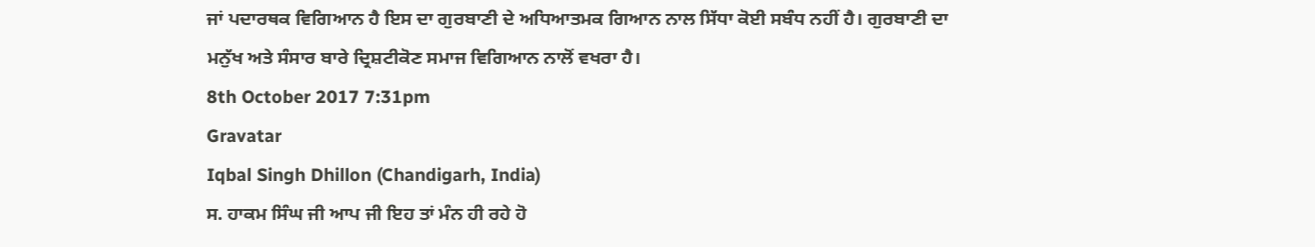ਜਾਂ ਪਦਾਰਥਕ ਵਿਗਿਆਨ ਹੈ ਇਸ ਦਾ ਗੁਰਬਾਣੀ ਦੇ ਅਧਿਆਤਮਕ ਗਿਆਨ ਨਾਲ ਸਿੱਧਾ ਕੋਈ ਸਬੰਧ ਨਹੀਂ ਹੈ। ਗੁਰਬਾਣੀ ਦਾ ਮਨੁੱਖ ਅਤੇ ਸੰਸਾਰ ਬਾਰੇ ਦ੍ਰਿਸ਼ਟੀਕੋਣ ਸਮਾਜ ਵਿਗਿਆਨ ਨਾਲੋਂ ਵਖਰਾ ਹੈ।
8th October 2017 7:31pm
Gravatar
Iqbal Singh Dhillon (Chandigarh, India)
ਸ. ਹਾਕਮ ਸਿੰਘ ਜੀ ਆਪ ਜੀ ਇਹ ਤਾਂ ਮੰਨ ਹੀ ਰਹੇ ਹੋ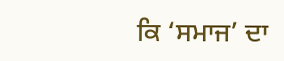ਕਿ ‘ਸਮਾਜ’ ਦਾ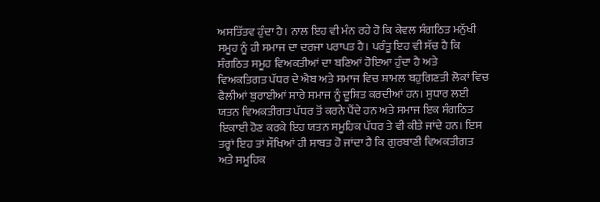ਅਸਤਿੱਤਵ ਹੁੰਦਾ ਹੈ। ਨਾਲ ਇਹ ਵੀ ਮੰਨ ਰਹੇ ਹੋ ਕਿ ਕੇਵਲ ਸੰਗਠਿਤ ਮਨੁੱਖੀ ਸਮੂਹ ਨੂੰ ਹੀ ਸਮਾਜ ਦਾ ਦਰਜਾ ਪਰਾਪਤ ਹੈ। ਪਰੰਤੂ ਇਹ ਵੀ ਸੱਚ ਹੈ ਕਿ ਸੰਗਠਿਤ ਸਮੂਹ ਵਿਅਕਤੀਆਂ ਦਾ ਬਣਿਆਂ ਹੋਇਆ ਹੁੰਦਾ ਹੈ ਅਤੇ ਵਿਅਕਤਿਗਤ ਪੱਧਰ ਦੇ ਐਬ ਅਤੇ ਸਮਾਜ ਵਿਚ ਸ਼ਾਮਲ ਬਹੁਗਿਣਤੀ ਲੋਕਾਂ ਵਿਚ ਫੈਲੀਆਂ ਬੁਰਾਈਆਂ ਸਾਰੇ ਸਮਾਜ ਨੂੰ ਦੂਸ਼ਿਤ ਕਰਦੀਆਂ ਹਨ। ਸੁਧਾਰ ਲਈ ਯਤਨ ਵਿਅਕਤੀਗਤ ਪੱਧਰ ਤੋਂ ਕਰਨੇ ਪੈਂਦੇ ਹਨ ਅਤੇ ਸਮਾਜ ਇਕ ਸੰਗਠਿਤ ਇਕਾਈ ਹੋਣ ਕਰਕੇ ਇਹ ਯਤਨ ਸਮੂਹਿਕ ਪੱਧਰ ਤੇ ਵੀ ਕੀਤੇ ਜਾਂਦੇ ਹਨ। ਇਸ ਤਰ੍ਹਾਂ ਇਹ ਤਾਂ ਸੌਖਿਆਂ ਹੀ ਸਾਬਤ ਹੋ ਜਾਂਦਾ ਹੈ ਕਿ ਗੁਰਬਾਣੀ ਵਿਅਕਤੀਗਤ ਅਤੇ ਸਮੂਹਿਕ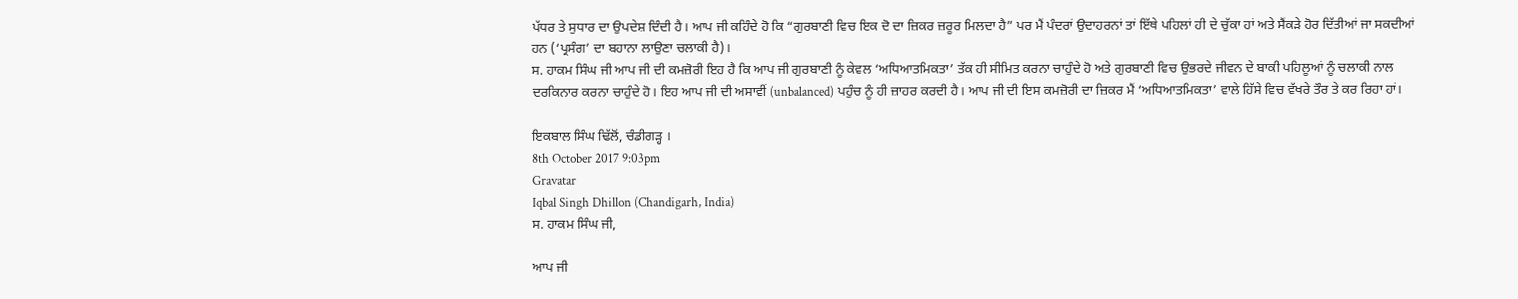ਪੱਧਰ ਤੇ ਸੁਧਾਰ ਦਾ ਉਪਦੇਸ਼ ਦਿੰਦੀ ਹੈ। ਆਪ ਜੀ ਕਹਿੰਦੇ ਹੋ ਕਿ “ਗੁਰਬਾਣੀ ਵਿਚ ਇਕ ਦੋ ਦਾ ਜ਼ਿਕਰ ਜ਼ਰੂਰ ਮਿਲਦਾ ਹੈ” ਪਰ ਮੈਂ ਪੰਦਰਾਂ ਉਦਾਹਰਨਾਂ ਤਾਂ ਇੱਥੇ ਪਹਿਲਾਂ ਹੀ ਦੇ ਚੁੱਕਾ ਹਾਂ ਅਤੇ ਸੈਂਕੜੇ ਹੋਰ ਦਿੱਤੀਆਂ ਜਾ ਸਕਦੀਆਂ ਹਨ (‘ਪ੍ਰਸੰਗ’ ਦਾ ਬਹਾਨਾ ਲਾਉਣਾ ਚਲਾਕੀ ਹੈ)।
ਸ. ਹਾਕਮ ਸਿੰਘ ਜੀ ਆਪ ਜੀ ਦੀ ਕਮਜ਼ੋਰੀ ਇਹ ਹੈ ਕਿ ਆਪ ਜੀ ਗੁਰਬਾਣੀ ਨੂੰ ਕੇਵਲ ‘ਅਧਿਆਤਮਿਕਤਾ’ ਤੱਕ ਹੀ ਸੀਮਿਤ ਕਰਨਾ ਚਾਹੁੰਦੇ ਹੋ ਅਤੇ ਗੁਰਬਾਣੀ ਵਿਚ ਉਭਰਦੇ ਜੀਵਨ ਦੇ ਬਾਕੀ ਪਹਿਲੂਆਂ ਨੂੰ ਚਲਾਕੀ ਨਾਲ ਦਰਕਿਨਾਰ ਕਰਨਾ ਚਾਹੁੰਦੇ ਹੋ। ਇਹ ਆਪ ਜੀ ਦੀ ਅਸਾਵੀਂ (unbalanced) ਪਹੁੰਚ ਨੂੰ ਹੀ ਜ਼ਾਹਰ ਕਰਦੀ ਹੈ। ਆਪ ਜੀ ਦੀ ਇਸ ਕਮਜ਼ੋਰੀ ਦਾ ਜ਼ਿਕਰ ਮੈਂ ‘ਅਧਿਆਤਮਿਕਤਾ’ ਵਾਲੇ ਹਿੱਸੇ ਵਿਚ ਵੱਖਰੇ ਤੌਰ ਤੇ ਕਰ ਰਿਹਾ ਹਾਂ।

ਇਕਬਾਲ ਸਿੰਘ ਢਿੱਲੋਂ, ਚੰਡੀਗੜ੍ਹ ।
8th October 2017 9:03pm
Gravatar
Iqbal Singh Dhillon (Chandigarh, India)
ਸ. ਹਾਕਮ ਸਿੰਘ ਜੀ,

ਆਪ ਜੀ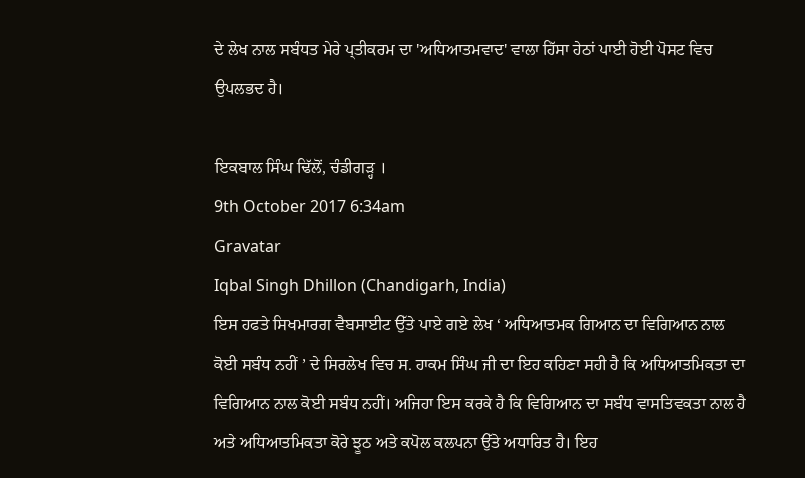ਦੇ ਲੇਖ ਨਾਲ ਸਬੰਧਤ ਮੇਰੇ ਪ੍ਤੀਕਰਮ ਦਾ 'ਅਧਿਆਤਮਵਾਦ' ਵਾਲਾ ਹਿੱਸਾ ਹੇਠਾਂ ਪਾਈ ਹੋਈ ਪੋਸਟ ਵਿਚ ਉਪਲਭਦ ਹੈ।

ਇਕਬਾਲ ਸਿੰਘ ਢਿੱਲੋਂ, ਚੰਡੀਗੜ੍ਹ ।
9th October 2017 6:34am
Gravatar
Iqbal Singh Dhillon (Chandigarh, India)
ਇਸ ਹਫਤੇ ਸਿਖਮਾਰਗ ਵੈਬਸਾਈਟ ਉੱਤੇ ਪਾਏ ਗਏ ਲੇਖ ‘ ਅਧਿਆਤਮਕ ਗਿਆਨ ਦਾ ਵਿਗਿਆਨ ਨਾਲ ਕੋਈ ਸਬੰਧ ਨਹੀਂ ’ ਦੇ ਸਿਰਲੇਖ ਵਿਚ ਸ. ਹਾਕਮ ਸਿੰਘ ਜੀ ਦਾ ਇਹ ਕਹਿਣਾ ਸਹੀ ਹੈ ਕਿ ਅਧਿਆਤਮਿਕਤਾ ਦਾ ਵਿਗਿਆਨ ਨਾਲ ਕੋਈ ਸਬੰਧ ਨਹੀਂ। ਅਜਿਹਾ ਇਸ ਕਰਕੇ ਹੈ ਕਿ ਵਿਗਿਆਨ ਦਾ ਸਬੰਧ ਵਾਸਤਿਵਕਤਾ ਨਾਲ ਹੈ ਅਤੇ ਅਧਿਆਤਮਿਕਤਾ ਕੋਰੇ ਝੂਠ ਅਤੇ ਕਪੋਲ ਕਲਪਨਾ ਉੱਤੇ ਅਧਾਰਿਤ ਹੈ। ਇਹ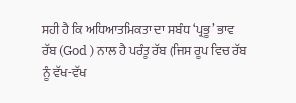ਸਹੀ ਹੈ ਕਿ ਅਧਿਆਤਮਿਕਤਾ ਦਾ ਸਬੰਧ ‘ਪ੍ਰਭੂ’ ਭਾਵ ਰੱਬ (God ) ਨਾਲ ਹੈ ਪਰੰਤੂ ਰੱਬ (ਜਿਸ ਰੂਪ ਵਿਚ ਰੱਬ ਨੂੰ ਵੱਖ-ਵੱਖ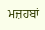ਮਜ਼ਹਬਾਂ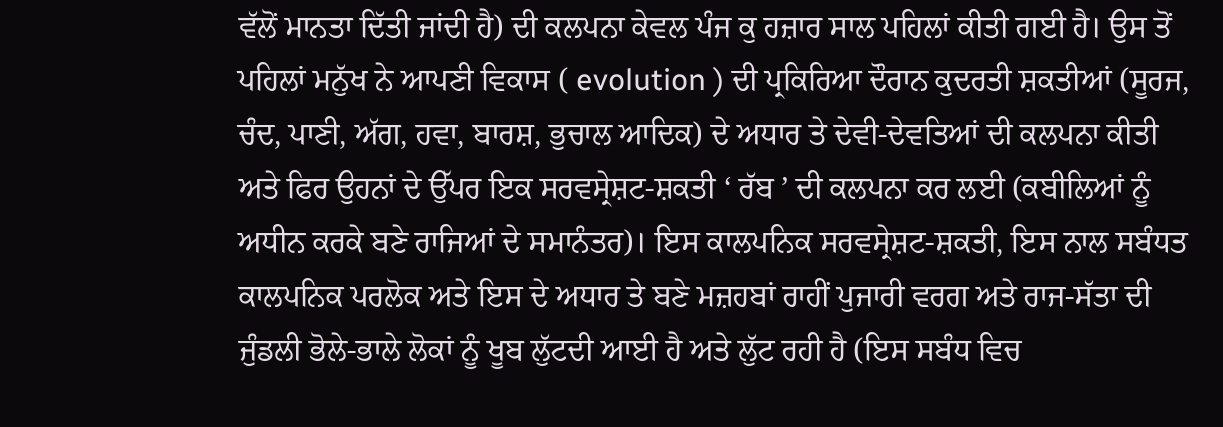ਵੱਲੋਂ ਮਾਨਤਾ ਦਿੱਤੀ ਜਾਂਦੀ ਹੈ) ਦੀ ਕਲਪਨਾ ਕੇਵਲ ਪੰਜ ਕੁ ਹਜ਼ਾਰ ਸਾਲ ਪਹਿਲਾਂ ਕੀਤੀ ਗਈ ਹੈ। ਉਸ ਤੋਂ ਪਹਿਲਾਂ ਮਨੁੱਖ ਨੇ ਆਪਣੀ ਵਿਕਾਸ ( evolution ) ਦੀ ਪ੍ਰਕਿਰਿਆ ਦੌਰਾਨ ਕੁਦਰਤੀ ਸ਼ਕਤੀਆਂ (ਸੂਰਜ, ਚੰਦ, ਪਾਣੀ, ਅੱਗ, ਹਵਾ, ਬਾਰਸ਼, ਭੁਚਾਲ ਆਦਿਕ) ਦੇ ਅਧਾਰ ਤੇ ਦੇਵੀ-ਦੇਵਤਿਆਂ ਦੀ ਕਲਪਨਾ ਕੀਤੀ ਅਤੇ ਫਿਰ ਉਹਨਾਂ ਦੇ ਉੱਪਰ ਇਕ ਸਰਵਸ੍ਰੇਸ਼ਟ-ਸ਼ਕਤੀ ‘ ਰੱਬ ’ ਦੀ ਕਲਪਨਾ ਕਰ ਲਈ (ਕਬੀਲਿਆਂ ਨੂੰ ਅਧੀਨ ਕਰਕੇ ਬਣੇ ਰਾਜਿਆਂ ਦੇ ਸਮਾਨੰਤਰ)। ਇਸ ਕਾਲਪਨਿਕ ਸਰਵਸ੍ਰੇਸ਼ਟ-ਸ਼ਕਤੀ, ਇਸ ਨਾਲ ਸਬੰਧਤ ਕਾਲਪਨਿਕ ਪਰਲੋਕ ਅਤੇ ਇਸ ਦੇ ਅਧਾਰ ਤੇ ਬਣੇ ਮਜ਼ਹਬਾਂ ਰਾਹੀਂ ਪੁਜਾਰੀ ਵਰਗ ਅਤੇ ਰਾਜ-ਸੱਤਾ ਦੀ ਜੁੰਡਲੀ ਭੋਲੇ-ਭਾਲੇ ਲੋਕਾਂ ਨੂੰ ਖੂਬ ਲੁੱਟਦੀ ਆਈ ਹੈ ਅਤੇ ਲੁੱਟ ਰਹੀ ਹੈ (ਇਸ ਸਬੰਧ ਵਿਚ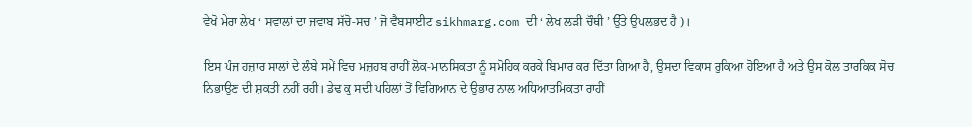ਵੇਖੋ ਮੇਰਾ ਲੇਖ ‘ ਸਵਾਲਾਂ ਦਾ ਜਵਾਬ ਸੱਚੋ-ਸਚ ’ ਜੋ ਵੈਬਸਾਈਟ sikhmarg.com ਦੀ ‘ ਲੇਖ ਲੜੀ ਚੌਥੀ ’ ਉੱਤੇ ਉਪਲਭਦ ਹੈ )।

ਇਸ ਪੰਜ ਹਜ਼ਾਰ ਸਾਲਾਂ ਦੇ ਲੰਬੇ ਸਮੇਂ ਵਿਚ ਮਜ਼ਹਬ ਰਾਹੀਂ ਲੋਕ-ਮਾਨਸਿਕਤਾ ਨੂੰ ਸਮੋਹਿਕ ਕਰਕੇ ਬਿਮਾਰ ਕਰ ਦਿੱਤਾ ਗਿਆ ਹੈ, ਉਸਦਾ ਵਿਕਾਸ ਰੁਕਿਆ ਹੋਇਆ ਹੈ ਅਤੇ ਉਸ ਕੋਲ ਤਾਰਕਿਕ ਸੋਚ ਨਿਭਾਉਣ ਦੀ ਸ਼ਕਤੀ ਨਹੀਂ ਰਹੀ। ਡੇਢ ਕੁ ਸਦੀ ਪਹਿਲਾਂ ਤੋਂ ਵਿਗਿਆਨ ਦੇ ਉਭਾਰ ਨਾਲ ਅਧਿਆਤਮਿਕਤਾ ਰਾਹੀਂ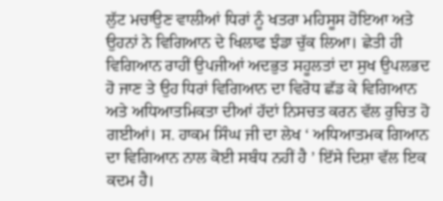ਲੁੱਟ ਮਚਾਉਣ ਵਾਲੀਆਂ ਧਿਰਾਂ ਨੂੰ ਖਤਰਾ ਮਹਿਸੂਸ ਹੋਇਆ ਅਤੇ ਉਹਨਾਂ ਨੇ ਵਿਗਿਆਨ ਦੇ ਖਿਲਾਫ ਝੰਡਾ ਚੁੱਕ ਲਿਆ। ਛੇਤੀ ਹੀ ਵਿਗਿਆਨ ਰਾਹੀਂ ਉਪਜੀਆਂ ਅਦਭੁਤ ਸਹੂਲਤਾਂ ਦਾ ਸੁਖ ਉਪਲਭਦ ਹੋ ਜਾਣ ਤੇ ਉਹ ਧਿਰਾਂ ਵਿਗਿਆਨ ਦਾ ਵਿਰੋਧ ਛੱਡ ਕੇ ਵਿਗਿਆਨ ਅਤੇ ਅਧਿਆਤਮਿਕਤਾ ਦੀਆਂ ਹੱਦਾਂ ਨਿਸਚਤ ਕਰਨ ਵੱਲ ਰੁਚਿਤ ਹੋ ਗਈਆਂ। ਸ. ਹਾਕਮ ਸਿੰਘ ਜੀ ਦਾ ਲੇਖ ‘ ਅਧਿਆਤਮਕ ਗਿਆਨ ਦਾ ਵਿਗਿਆਨ ਨਾਲ ਕੋਈ ਸਬੰਧ ਨਹੀਂ ਹੈ ’ ਇੱਸੇ ਦਿਸ਼ਾ ਵੱਲ ਇਕ ਕਦਮ ਹੈ।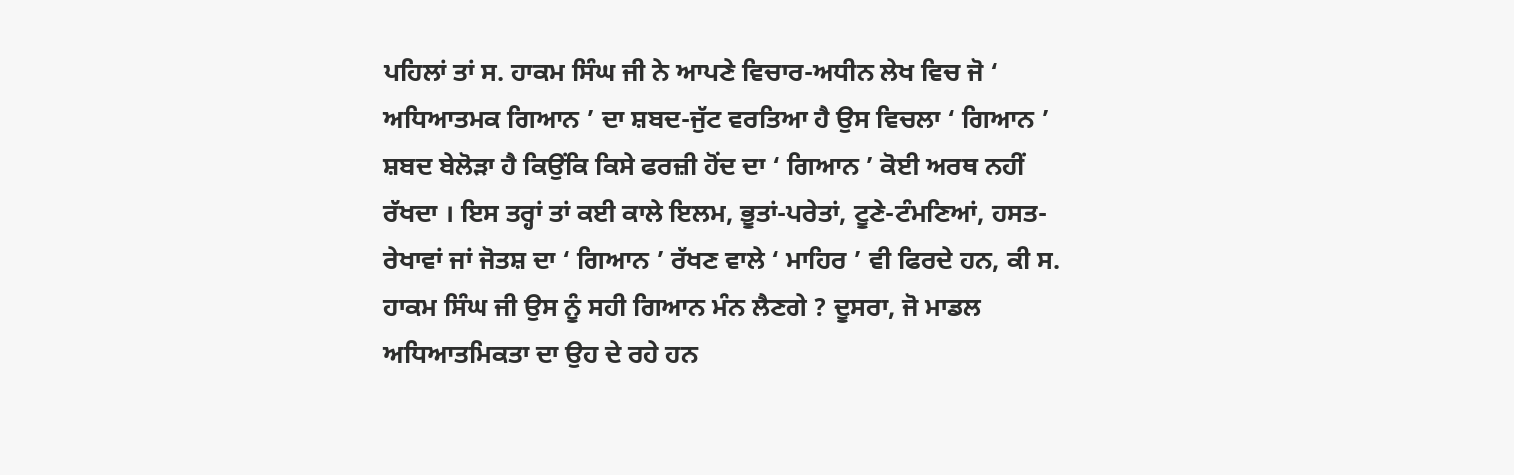ਪਹਿਲਾਂ ਤਾਂ ਸ. ਹਾਕਮ ਸਿੰਘ ਜੀ ਨੇ ਆਪਣੇ ਵਿਚਾਰ-ਅਧੀਨ ਲੇਖ ਵਿਚ ਜੋ ‘ ਅਧਿਆਤਮਕ ਗਿਆਨ ’ ਦਾ ਸ਼ਬਦ-ਜੁੱਟ ਵਰਤਿਆ ਹੈ ਉਸ ਵਿਚਲਾ ‘ ਗਿਆਨ ’ ਸ਼ਬਦ ਬੇਲੋੜਾ ਹੈ ਕਿਉਂਕਿ ਕਿਸੇ ਫਰਜ਼ੀ ਹੋਂਦ ਦਾ ‘ ਗਿਆਨ ’ ਕੋਈ ਅਰਥ ਨਹੀਂ ਰੱਖਦਾ । ਇਸ ਤਰ੍ਹਾਂ ਤਾਂ ਕਈ ਕਾਲੇ ਇਲਮ, ਭੂਤਾਂ-ਪਰੇਤਾਂ, ਟੂਣੇ-ਟੰਮਣਿਆਂ, ਹਸਤ-ਰੇਖਾਵਾਂ ਜਾਂ ਜੋਤਸ਼ ਦਾ ‘ ਗਿਆਨ ’ ਰੱਖਣ ਵਾਲੇ ‘ ਮਾਹਿਰ ’ ਵੀ ਫਿਰਦੇ ਹਨ, ਕੀ ਸ. ਹਾਕਮ ਸਿੰਘ ਜੀ ਉਸ ਨੂੰ ਸਹੀ ਗਿਆਨ ਮੰਨ ਲੈਣਗੇ ? ਦੂਸਰਾ, ਜੋ ਮਾਡਲ ਅਧਿਆਤਮਿਕਤਾ ਦਾ ਉਹ ਦੇ ਰਹੇ ਹਨ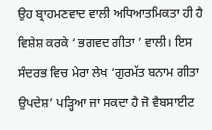ਉਹ ਬ੍ਰਾਹਮਣਵਾਦ ਵਾਲੀ ਅਧਿਆਤਮਿਕਤਾ ਹੀ ਹੈ ਵਿਸ਼ੇਸ਼ ਕਰਕੇ ‘ ਭਗਵਦ ਗੀਤਾ ’ ਵਾਲੀ। ਇਸ ਸੰਦਰਭ ਵਿਚ ਮੇਰਾ ਲੇਖ ‘ਗੁਰਮੱਤ ਬਨਾਮ ਗੀਤਾ ਉਪਦੇਸ਼’ ਪੜ੍ਹਿਆ ਜਾ ਸਕਦਾ ਹੈ ਜੋ ਵੈਬਸਾਈਟ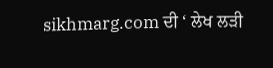sikhmarg.com ਦੀ ‘ ਲੇਖ ਲੜੀ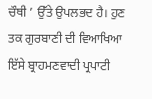ਚੌਥੀ ’ ਉੱਤੇ ਉਪਲਭਦ ਹੈ। ਹੁਣ ਤਕ ਗੁਰਬਾਣੀ ਦੀ ਵਿਆਖਿਆ ਇੱਸੇ ਬ੍ਰਾਹਮਣਵਾਦੀ ਪ੍ਰਪਾਟੀ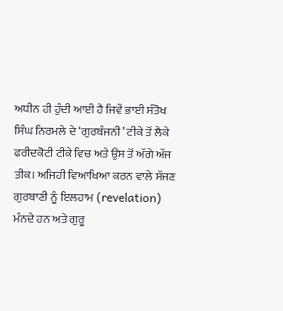ਅਧੀਨ ਹੀ ਹੁੰਦੀ ਆਈ ਹੈ ਜਿਵੇਂ ਭਾਈ ਸੰਤੋਖ ਸਿੰਘ ਨਿਰਮਲੇ ਦੇ ‘ਗੁਰਬੰਜਨੀ’ ਟੀਕੇ ਤੋਂ ਲੈਕੇ ਫਰੀਦਕੋਟੀ ਟੀਕੇ ਵਿਚ ਅਤੇ ਉਸ ਤੋਂ ਅੱਗੇ ਅੱਜ ਤੀਕ। ਅਜਿਹੀ ਵਿਆਖਿਆ ਕਰਨ ਵਾਲੇ ਸੱਜਣ ਗੁਰਬਾਣੀ ਨੂੰ ਇਲਹਾਮ (revelation) ਮੰਨਦੇ ਹਨ ਅਤੇ ਗੁਰੂ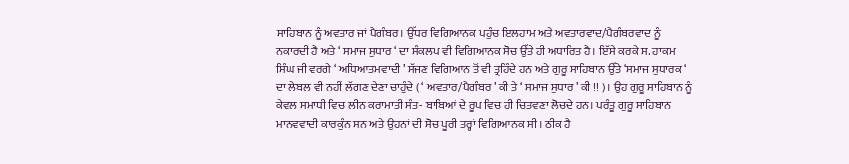ਸਾਹਿਬਾਨ ਨੂੰ ਅਵਤਾਰ ਜਾਂ ਪੈਗੰਬਰ। ਉੱਧਰ ਵਿਗਿਆਨਕ ਪਹੁੰਚ ਇਲਹਾਮ ਅਤੇ ਅਵਤਾਰਵਾਦ/ਪੈਗੰਬਰਵਾਦ ਨੂੰ ਨਕਾਰਦੀ ਹੈ ਅਤੇ ‘ ਸਮਾਜ ਸੁਧਾਰ ‘ ਦਾ ਸੰਕਲਪ ਵੀ ਵਿਗਿਆਨਕ ਸੋਚ ਉੱਤੇ ਹੀ ਅਧਾਰਿਤ ਹੈ। ਇੱਸੇ ਕਰਕੇ ਸ. ਹਾਕਮ ਸਿੰਘ ਜੀ ਵਰਗੇ ‘ ਅਧਿਆਤਮਵਾਦੀ ’ ਸੱਜਣ ਵਿਗਿਆਨ ਤੋਂ ਵੀ ਤ੍ਰਹਿੰਦੇ ਹਨ ਅਤੇ ਗੁਰੂ ਸਾਹਿਬਾਨ ਉੱਤੇ ‘ਸਮਾਜ ਸੁਧਾਰਕ ‘ ਦਾ ਲੇਬਲ ਵੀ ਨਹੀਂ ਲੱਗਣ ਦੇਣਾ ਚਾਹੁੰਦੇ ( ‘ ਅਵਤਾਰ/ਪੈਗੰਬਰ ’ ਕੀ ਤੇ ‘ ਸਮਾਜ ਸੁਧਾਰ ’ ਕੀ !! )। ਉਹ ਗੁਰੂ ਸਾਹਿਬਾਨ ਨੂੰ ਕੇਵਲ ਸਮਾਧੀ ਵਿਚ ਲੀਨ ਕਰਾਮਾਤੀ ਸੰਤ- ਬਾਬਿਆਂ ਦੇ ਰੂਪ ਵਿਚ ਹੀ ਚਿਤਵਣਾ ਲੋਚਦੇ ਹਨ। ਪਰੰਤੂ ਗੁਰੂ ਸਾਹਿਬਾਨ ਮਾਨਵਵਾਦੀ ਕਾਰਕੁੰਨ ਸਨ ਅਤੇ ਉਹਨਾਂ ਦੀ ਸੋਚ ਪੂਰੀ ਤਰ੍ਹਾਂ ਵਿਗਿਆਨਕ ਸੀ। ਠੀਕ ਹੈ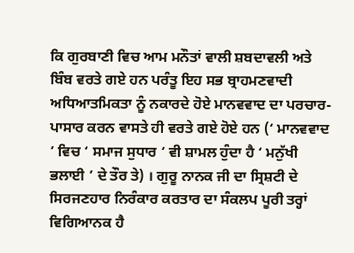ਕਿ ਗੁਰਬਾਣੀ ਵਿਚ ਆਮ ਮਨੌਤਾਂ ਵਾਲੀ ਸ਼ਬਦਾਵਲੀ ਅਤੇ ਬਿੰਬ ਵਰਤੇ ਗਏ ਹਨ ਪਰੰਤੂ ਇਹ ਸਭ ਬ੍ਰਾਹਮਣਵਾਦੀ ਅਧਿਆਤਮਿਕਤਾ ਨੂੰ ਨਕਾਰਦੇ ਹੋਏ ਮਾਨਵਵਾਦ ਦਾ ਪਰਚਾਰ-ਪਾਸਾਰ ਕਰਨ ਵਾਸਤੇ ਹੀ ਵਰਤੇ ਗਏ ਹੋਏ ਹਨ (‘ ਮਾਨਵਵਾਦ ’ ਵਿਚ ‘ ਸਮਾਜ ਸੁਧਾਰ ‘ ਵੀ ਸ਼ਾਮਲ ਹੁੰਦਾ ਹੈ ‘ ਮਨੁੱਖੀ ਭਲਾਈ ’ ਦੇ ਤੌਰ ਤੇ) । ਗੁਰੂ ਨਾਨਕ ਜੀ ਦਾ ਸ੍ਰਿਸ਼ਟੀ ਦੇ ਸਿਰਜਣਹਾਰ ਨਿਰੰਕਾਰ ਕਰਤਾਰ ਦਾ ਸੰਕਲਪ ਪੂਰੀ ਤਰ੍ਹਾਂ ਵਿਗਿਆਨਕ ਹੈ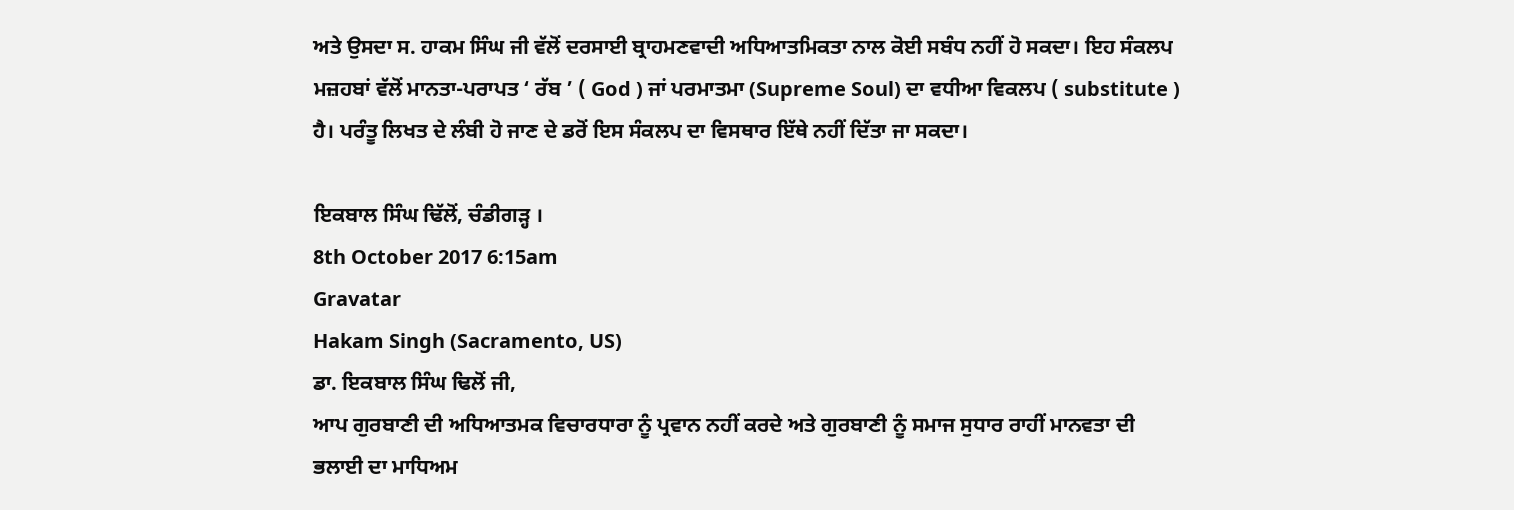ਅਤੇ ਉਸਦਾ ਸ. ਹਾਕਮ ਸਿੰਘ ਜੀ ਵੱਲੋਂ ਦਰਸਾਈ ਬ੍ਰਾਹਮਣਵਾਦੀ ਅਧਿਆਤਮਿਕਤਾ ਨਾਲ ਕੋਈ ਸਬੰਧ ਨਹੀਂ ਹੋ ਸਕਦਾ। ਇਹ ਸੰਕਲਪ ਮਜ਼ਹਬਾਂ ਵੱਲੋਂ ਮਾਨਤਾ-ਪਰਾਪਤ ‘ ਰੱਬ ’ ( God ) ਜਾਂ ਪਰਮਾਤਮਾ (Supreme Soul) ਦਾ ਵਧੀਆ ਵਿਕਲਪ ( substitute ) ਹੈ। ਪਰੰਤੂ ਲਿਖਤ ਦੇ ਲੰਬੀ ਹੋ ਜਾਣ ਦੇ ਡਰੋਂ ਇਸ ਸੰਕਲਪ ਦਾ ਵਿਸਥਾਰ ਇੱਥੇ ਨਹੀਂ ਦਿੱਤਾ ਜਾ ਸਕਦਾ।

ਇਕਬਾਲ ਸਿੰਘ ਢਿੱਲੋਂ, ਚੰਡੀਗੜ੍ਹ ।
8th October 2017 6:15am
Gravatar
Hakam Singh (Sacramento, US)
ਡਾ. ਇਕਬਾਲ ਸਿੰਘ ਢਿਲੋਂ ਜੀ,
ਆਪ ਗੁਰਬਾਣੀ ਦੀ ਅਧਿਆਤਮਕ ਵਿਚਾਰਧਾਰਾ ਨੂੰ ਪ੍ਰਵਾਨ ਨਹੀਂ ਕਰਦੇ ਅਤੇ ਗੁਰਬਾਣੀ ਨੂੰ ਸਮਾਜ ਸੁਧਾਰ ਰਾਹੀਂ ਮਾਨਵਤਾ ਦੀ ਭਲਾਈ ਦਾ ਮਾਧਿਅਮ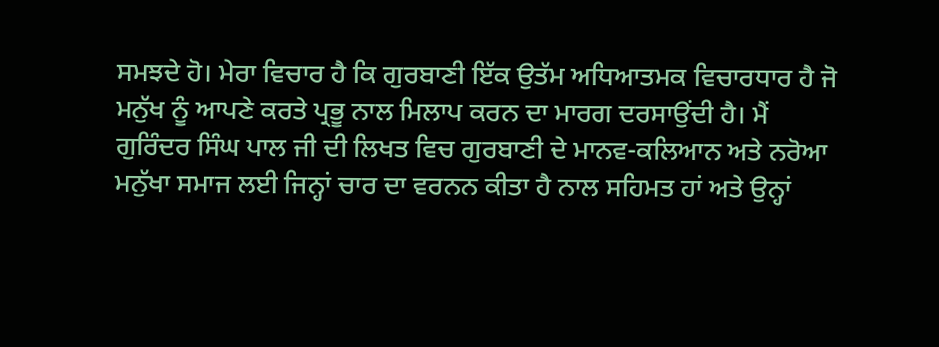ਸਮਝਦੇ ਹੋ। ਮੇਰਾ ਵਿਚਾਰ ਹੈ ਕਿ ਗੁਰਬਾਣੀ ਇੱਕ ਉਤੱਮ ਅਧਿਆਤਮਕ ਵਿਚਾਰਧਾਰ ਹੈ ਜੋ ਮਨੁੱਖ ਨੂੰ ਆਪਣੇ ਕਰਤੇ ਪ੍ਰਭੂ ਨਾਲ ਮਿਲਾਪ ਕਰਨ ਦਾ ਮਾਰਗ ਦਰਸਾਉਂਦੀ ਹੈ। ਮੈਂ ਗੁਰਿੰਦਰ ਸਿੰਘ ਪਾਲ ਜੀ ਦੀ ਲਿਖਤ ਵਿਚ ਗੁਰਬਾਣੀ ਦੇ ਮਾਨਵ-ਕਲਿਆਨ ਅਤੇ ਨਰੋਆ ਮਨੁੱਖਾ ਸਮਾਜ ਲਈ ਜਿਨ੍ਹਾਂ ਚਾਰ ਦਾ ਵਰਨਨ ਕੀਤਾ ਹੈ ਨਾਲ ਸਹਿਮਤ ਹਾਂ ਅਤੇ ਉਨ੍ਹਾਂ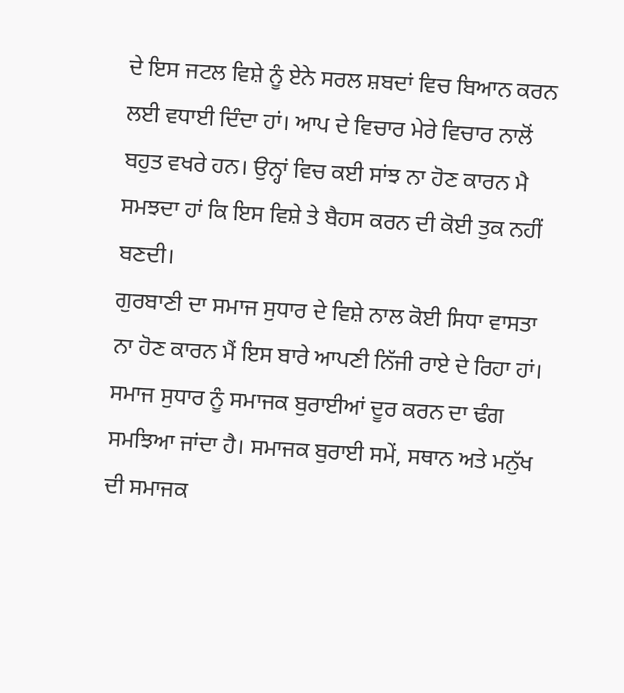ਦੇ ਇਸ ਜਟਲ ਵਿਸ਼ੇ ਨੂੰ ਏਨੇ ਸਰਲ ਸ਼ਬਦਾਂ ਵਿਚ ਬਿਆਨ ਕਰਨ ਲਈ ਵਧਾਈ ਦਿੰਦਾ ਹਾਂ। ਆਪ ਦੇ ਵਿਚਾਰ ਮੇਰੇ ਵਿਚਾਰ ਨਾਲੋਂ ਬਹੁਤ ਵਖਰੇ ਹਨ। ਉਨ੍ਹਾਂ ਵਿਚ ਕਈ ਸਾਂਝ ਨਾ ਹੋਣ ਕਾਰਨ ਮੈ ਸਮਝਦਾ ਹਾਂ ਕਿ ਇਸ ਵਿਸ਼ੇ ਤੇ ਬੈਹਸ ਕਰਨ ਦੀ ਕੋਈ ਤੁਕ ਨਹੀਂ ਬਣਦੀ।
ਗੁਰਬਾਣੀ ਦਾ ਸਮਾਜ ਸੁਧਾਰ ਦੇ ਵਿਸ਼ੇ ਨਾਲ ਕੋਈ ਸਿਧਾ ਵਾਸਤਾ ਨਾ ਹੋਣ ਕਾਰਨ ਮੈਂ ਇਸ ਬਾਰੇ ਆਪਣੀ ਨਿੱਜੀ ਰਾਏ ਦੇ ਰਿਹਾ ਹਾਂ।
ਸਮਾਜ ਸੁਧਾਰ ਨੂੰ ਸਮਾਜਕ ਬੁਰਾਈਆਂ ਦੂਰ ਕਰਨ ਦਾ ਢੰਗ ਸਮਝਿਆ ਜਾਂਦਾ ਹੈ। ਸਮਾਜਕ ਬੁਰਾਈ ਸਮੇਂ, ਸਥਾਨ ਅਤੇ ਮਨੁੱਖ ਦੀ ਸਮਾਜਕ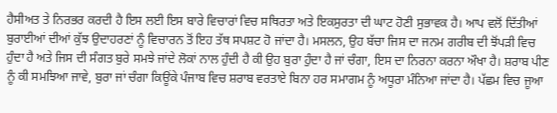ਹੈਸੀਅਤ ਤੇ ਨਿਰਭਰ ਕਰਦੀ ਹੈ ਇਸ ਲਈ ਇਸ ਬਾਰੇ ਵਿਚਾਰਾਂ ਵਿਚ ਸਥਿਰਤਾ ਅਤੇ ਇਕਸੁਰਤਾ ਦੀ ਘਾਟ ਹੋਣੀ ਸੁਭਾਵਕ ਹੈ। ਆਪ ਵਲੋਂ ਦਿੱਤੀਆਂ ਬੁਰਾਈਆਂ ਦੀਆਂ ਕੁੱਝ ਉਦਾਹਰਣਾਂ ਨੂੰ ਵਿਚਾਰਨ ਤੋਂ ਇਹ ਤੱਥ ਸਪਸ਼ਟ ਹੋ ਜਾਂਦਾ ਹੈ। ਮਸਲਨ, ਉਹ ਬੱਚਾ ਜਿਸ ਦਾ ਜਨਮ ਗਰੀਬ ਦੀ ਝੋਂਪੜੀ ਵਿਚ ਹੁੰਦਾ ਹੈ ਅਤੇ ਜਿਸ ਦੀ ਸੰਗਤ ਬੁਰੇ ਸਮਝੇ ਜਾਂਦੇ ਲੋਕਾਂ ਨਾਲ ਹੁੰਦੀ ਹੈ ਕੀ ਉਹ ਬੁਰਾ ਹੁੰਦਾ ਹੈ ਜਾਂ ਚੰਗਾ, ਇਸ ਦਾ ਨਿਰਨਾ ਕਰਨਾ ਔਖਾ ਹੈ। ਸ਼ਰਾਬ ਪੀਣ ਨੂੰ ਕੀ ਸਮਝਿਆ ਜਾਵੇ, ਬੁਰਾ ਜਾਂ ਚੰਗਾ ਕਿਊਂਕੇ ਪੰਜਾਬ ਵਿਚ ਸ਼ਰਾਬ ਵਰਤਾਏ ਬਿਨਾ ਹਰ ਸਮਾਗਮ ਨੂੰ ਅਧੂਰਾ ਮੰਨਿਆ ਜਾਂਦਾ ਹੈ। ਪੱਛਮ ਵਿਚ ਜੂਆ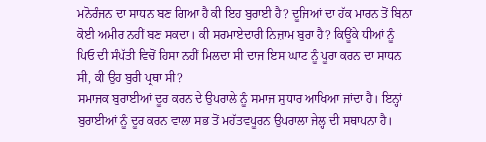ਮਨੋਰੰਜਨ ਦਾ ਸਾਧਨ ਬਣ ਗਿਆ ਹੈ ਕੀ ਇਹ ਬੁਰਾਈ ਹੈ? ਦੂਜਿਆਂ ਦਾ ਹੱਕ ਮਾਰਨ ਤੋਂ ਬਿਨਾ ਕੋਈ ਅਮੀਰ ਨਹੀਂ ਬਣ ਸਕਦਾ। ਕੀ ਸਰਮਾਏਦਾਰੀ ਨਿਜ਼ਾਮ ਬੁਰਾ ਹੈ? ਕਿਊਂਕੇ ਧੀਆਂ ਨੂੰ ਪਿਓ ਦੀ ਸੰਪੱਤੀ ਵਿਚੋਂ ਹਿਸਾ ਨਹੀਂ ਮਿਲਦਾ ਸੀ ਦਾਜ ਇਸ ਘਾਟ ਨੂੰ ਪੂਰਾ ਕਰਨ ਦਾ ਸਾਧਨ ਸੀ, ਕੀ ਉਹ ਬੁਰੀ ਪ੍ਰਥਾ ਸੀ?
ਸਮਾਜਕ ਬੁਰਾਈਆਂ ਦੂਰ ਕਰਨ ਦੇ ਉਪਰਾਲੇ ਨੂੰ ਸਮਾਜ ਸੁਧਾਰ ਆਖਿਆ ਜਾਂਦਾ ਹੈ। ਇਨ੍ਹਾਂ ਬੁਰਾਈਆਂ ਨੂੰ ਦੂਰ ਕਰਨ ਵਾਲਾ ਸਭ ਤੋਂ ਮਹੱਤਵਪੂਰਨ ਉਪਰਾਲਾ ਜੇਲ੍ਹ ਦੀ ਸਥਾਪਨਾ ਹੈ।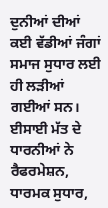ਦੁਨੀਆਂ ਦੀਆਂ ਕਈ ਵੱਡੀਆਂ ਜੰਗਾਂ ਸਮਾਜ ਸੁਧਾਰ ਲਈ ਹੀ ਲੜੀਆਂ ਗਈਆਂ ਸਨ। ਈਸਾਈ ਮੱਤ ਦੇ ਧਾਰਨੀਆਂ ਨੇ ਰੈਫਰਮੇਸ਼ਨ, ਧਾਰਮਕ ਸੁਧਾਰ,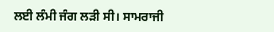ਲਈ ਲੰਮੀ ਜੰਗ ਲੜੀ ਸੀ। ਸਾਮਰਾਜੀ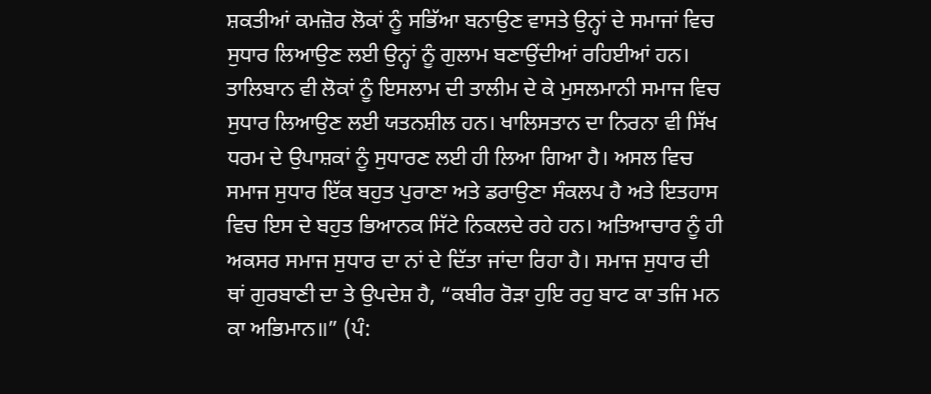ਸ਼ਕਤੀਆਂ ਕਮਜ਼ੋਰ ਲੋਕਾਂ ਨੂੰ ਸਭਿੱਆ ਬਨਾਉਣ ਵਾਸਤੇ ਉਨ੍ਹਾਂ ਦੇ ਸਮਾਜਾਂ ਵਿਚ ਸੁਧਾਰ ਲਿਆਉਣ ਲਈ ਉਨ੍ਹਾਂ ਨੂੰ ਗੁਲਾਮ ਬਣਾਉਂਦੀਆਂ ਰਹਿਈਆਂ ਹਨ। ਤਾਲਿਬਾਨ ਵੀ ਲੋਕਾਂ ਨੂੰ ਇਸਲਾਮ ਦੀ ਤਾਲੀਮ ਦੇ ਕੇ ਮੁਸਲਮਾਨੀ ਸਮਾਜ ਵਿਚ ਸੁਧਾਰ ਲਿਆਉਣ ਲਈ ਯਤਨਸ਼ੀਲ ਹਨ। ਖਾਲਿਸਤਾਨ ਦਾ ਨਿਰਨਾ ਵੀ ਸਿੱਖ ਧਰਮ ਦੇ ਉਪਾਸ਼ਕਾਂ ਨੂੰ ਸੁਧਾਰਣ ਲਈ ਹੀ ਲਿਆ ਗਿਆ ਹੈ। ਅਸਲ ਵਿਚ ਸਮਾਜ ਸੁਧਾਰ ਇੱਕ ਬਹੁਤ ਪੁਰਾਣਾ ਅਤੇ ਡਰਾਉਣਾ ਸੰਕਲਪ ਹੈ ਅਤੇ ਇਤਹਾਸ ਵਿਚ ਇਸ ਦੇ ਬਹੁਤ ਭਿਆਨਕ ਸਿੱਟੇ ਨਿਕਲਦੇ ਰਹੇ ਹਨ। ਅਤਿਆਚਾਰ ਨੂੰ ਹੀ ਅਕਸਰ ਸਮਾਜ ਸੁਧਾਰ ਦਾ ਨਾਂ ਦੇ ਦਿੱਤਾ ਜਾਂਦਾ ਰਿਹਾ ਹੈ। ਸਮਾਜ ਸੁਧਾਰ ਦੀ ਥਾਂ ਗੁਰਬਾਣੀ ਦਾ ਤੇ ਉਪਦੇਸ਼ ਹੈ, “ਕਬੀਰ ਰੋੜਾ ਹੁਇ ਰਹੁ ਬਾਟ ਕਾ ਤਜਿ ਮਨ ਕਾ ਅਭਿਮਾਨ॥” (ਪੰ: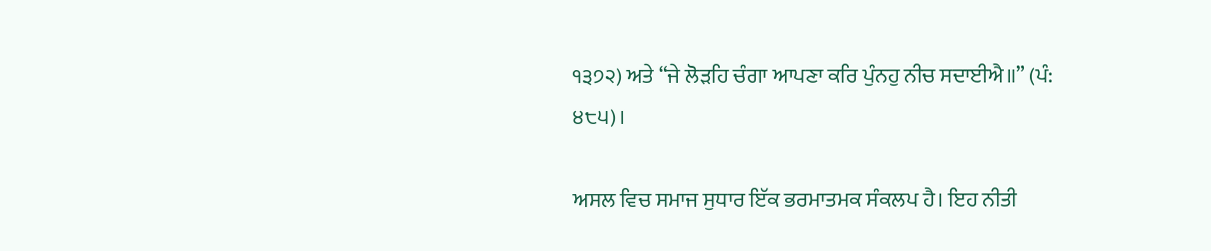੧੩੭੨) ਅਤੇ “ਜੇ ਲੋੜਹਿ ਚੰਗਾ ਆਪਣਾ ਕਰਿ ਪੁੰਨਹੁ ਨੀਚ ਸਦਾਈਐ॥” (ਪੰ: ੪੮੫)।

ਅਸਲ ਵਿਚ ਸਮਾਜ ਸੁਧਾਰ ਇੱਕ ਭਰਮਾਤਮਕ ਸੰਕਲਪ ਹੈ। ਇਹ ਨੀਤੀ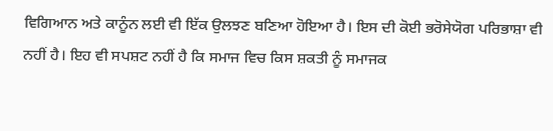ਵਿਗਿਆਨ ਅਤੇ ਕਾਨੂੰਨ ਲਈ ਵੀ ਇੱਕ ਉਲਝਣ ਬਣਿਆ ਹੋਇਆ ਹੈ। ਇਸ ਦੀ ਕੋਈ ਭਰੋਸੇਯੋਗ ਪਰਿਭਾਸ਼ਾ ਵੀ ਨਹੀਂ ਹੈ। ਇਹ ਵੀ ਸਪਸ਼ਟ ਨਹੀਂ ਹੈ ਕਿ ਸਮਾਜ ਵਿਚ ਕਿਸ ਸ਼ਕਤੀ ਨੂੰ ਸਮਾਜਕ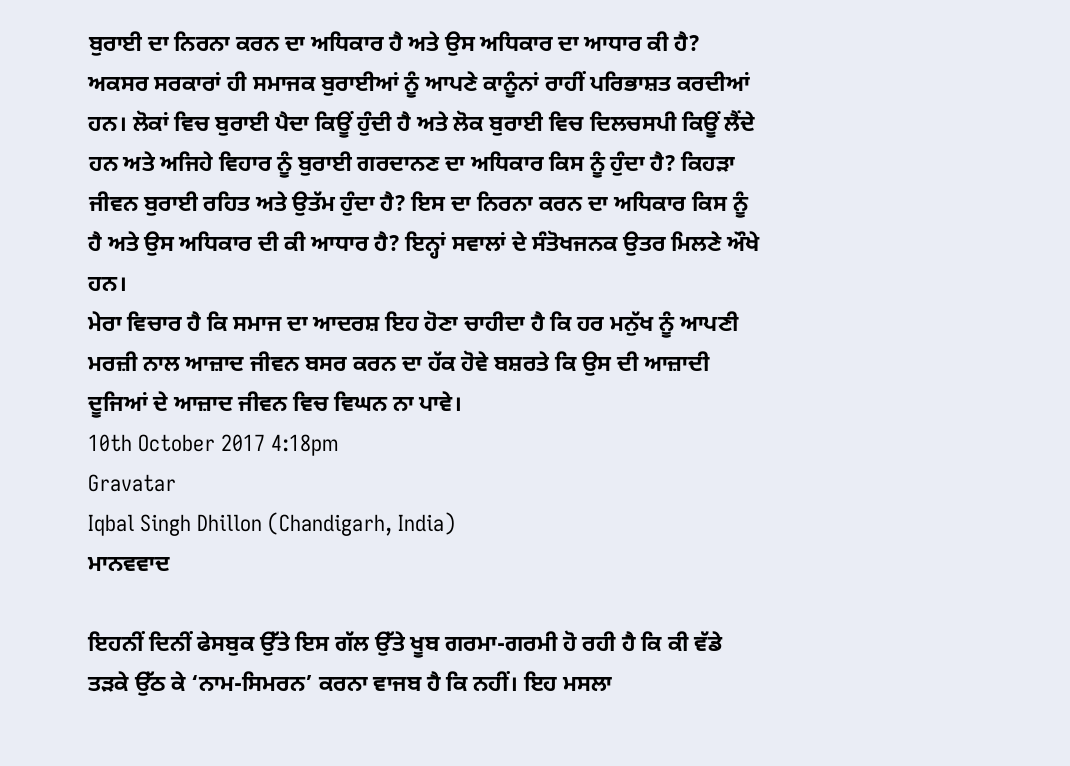ਬੁਰਾਈ ਦਾ ਨਿਰਨਾ ਕਰਨ ਦਾ ਅਧਿਕਾਰ ਹੈ ਅਤੇ ਉਸ ਅਧਿਕਾਰ ਦਾ ਆਧਾਰ ਕੀ ਹੈ? ਅਕਸਰ ਸਰਕਾਰਾਂ ਹੀ ਸਮਾਜਕ ਬੁਰਾਈਆਂ ਨੂੰ ਆਪਣੇ ਕਾਨੂੰਨਾਂ ਰਾਹੀਂ ਪਰਿਭਾਸ਼ਤ ਕਰਦੀਆਂ ਹਨ। ਲੋਕਾਂ ਵਿਚ ਬੁਰਾਈ ਪੈਦਾ ਕਿਊਂ ਹੁੰਦੀ ਹੈ ਅਤੇ ਲੋਕ ਬੁਰਾਈ ਵਿਚ ਦਿਲਚਸਪੀ ਕਿਊਂ ਲੈਂਦੇ ਹਨ ਅਤੇ ਅਜਿਹੇ ਵਿਹਾਰ ਨੂੰ ਬੁਰਾਈ ਗਰਦਾਨਣ ਦਾ ਅਧਿਕਾਰ ਕਿਸ ਨੂੰ ਹੁੰਦਾ ਹੈ? ਕਿਹੜਾ ਜੀਵਨ ਬੁਰਾਈ ਰਹਿਤ ਅਤੇ ਉਤੱਮ ਹੁੰਦਾ ਹੈ? ਇਸ ਦਾ ਨਿਰਨਾ ਕਰਨ ਦਾ ਅਧਿਕਾਰ ਕਿਸ ਨੂੰ ਹੈ ਅਤੇ ਉਸ ਅਧਿਕਾਰ ਦੀ ਕੀ ਆਧਾਰ ਹੈ? ਇਨ੍ਹਾਂ ਸਵਾਲਾਂ ਦੇ ਸੰਤੋਖਜਨਕ ਉਤਰ ਮਿਲਣੇ ਔਖੇ ਹਨ।
ਮੇਰਾ ਵਿਚਾਰ ਹੈ ਕਿ ਸਮਾਜ ਦਾ ਆਦਰਸ਼ ਇਹ ਹੋਣਾ ਚਾਹੀਦਾ ਹੈ ਕਿ ਹਰ ਮਨੁੱਖ ਨੂੰ ਆਪਣੀ ਮਰਜ਼ੀ ਨਾਲ ਆਜ਼ਾਦ ਜੀਵਨ ਬਸਰ ਕਰਨ ਦਾ ਹੱਕ ਹੋਵੇ ਬਸ਼ਰਤੇ ਕਿ ਉਸ ਦੀ ਆਜ਼ਾਦੀ ਦੂਜਿਆਂ ਦੇ ਆਜ਼ਾਦ ਜੀਵਨ ਵਿਚ ਵਿਘਨ ਨਾ ਪਾਵੇ।
10th October 2017 4:18pm
Gravatar
Iqbal Singh Dhillon (Chandigarh, India)
ਮਾਨਵਵਾਦ

ਇਹਨੀਂ ਦਿਨੀਂ ਫੇਸਬੁਕ ਉੱਤੇ ਇਸ ਗੱਲ ਉੱਤੇ ਖੂਬ ਗਰਮਾ-ਗਰਮੀ ਹੋ ਰਹੀ ਹੈ ਕਿ ਕੀ ਵੱਡੇ ਤੜਕੇ ਉੱਠ ਕੇ ‘ਨਾਮ-ਸਿਮਰਨ’ ਕਰਨਾ ਵਾਜਬ ਹੈ ਕਿ ਨਹੀਂ। ਇਹ ਮਸਲਾ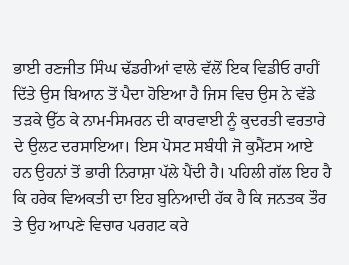ਭਾਈ ਰਣਜੀਤ ਸਿੰਘ ਢੱਡਰੀਆਂ ਵਾਲੇ ਵੱਲੋਂ ਇਕ ਵਿਡੀਓ ਰਾਹੀਂ ਦਿੱਤੇ ਉਸ ਬਿਆਨ ਤੋਂ ਪੈਦਾ ਹੋਇਆ ਹੈ ਜਿਸ ਵਿਚ ਉਸ ਨੇ ਵੱਡੇ ਤੜਕੇ ਉੱਠ ਕੇ ਨਾਮ-ਸਿਮਰਨ ਦੀ ਕਾਰਵਾਈ ਨੂੰ ਕੁਦਰਤੀ ਵਰਤਾਰੇ ਦੇ ਉਲਟ ਦਰਸਾਇਆ। ਇਸ ਪੋਸਟ ਸਬੰਧੀ ਜੋ ਕੁਮੈਂਟਸ ਆਏ ਹਨ ਉਹਨਾਂ ਤੋਂ ਭਾਰੀ ਨਿਰਾਸ਼ਾ ਪੱਲੇ ਪੈਂਦੀ ਹੈ। ਪਹਿਲੀ ਗੱਲ ਇਹ ਹੈ ਕਿ ਹਰੇਕ ਵਿਅਕਤੀ ਦਾ ਇਹ ਬੁਨਿਆਦੀ ਹੱਕ ਹੈ ਕਿ ਜਨਤਕ ਤੌਰ ਤੇ ਉਹ ਆਪਣੇ ਵਿਚਾਰ ਪਰਗਟ ਕਰੇ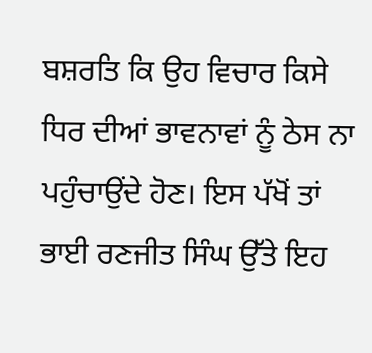ਬਸ਼ਰਤਿ ਕਿ ਉਹ ਵਿਚਾਰ ਕਿਸੇ ਧਿਰ ਦੀਆਂ ਭਾਵਨਾਵਾਂ ਨੂੰ ਠੇਸ ਨਾ ਪਹੁੰਚਾਉਂਦੇ ਹੋਣ। ਇਸ ਪੱਖੋਂ ਤਾਂ ਭਾਈ ਰਣਜੀਤ ਸਿੰਘ ਉੱਤੇ ਇਹ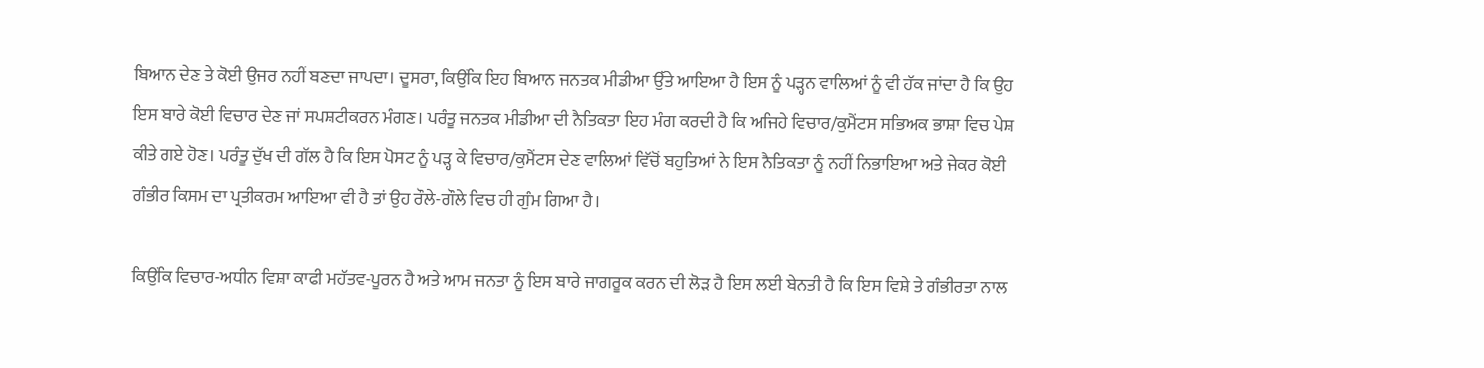ਬਿਆਨ ਦੇਣ ਤੇ ਕੋਈ ਉਜਰ ਨਹੀਂ ਬਣਦਾ ਜਾਪਦਾ। ਦੂਸਰਾ, ਕਿਉਂਕਿ ਇਹ ਬਿਆਨ ਜਨਤਕ ਮੀਡੀਆ ਉੱਤੇ ਆਇਆ ਹੈ ਇਸ ਨੂੰ ਪੜ੍ਹਨ ਵਾਲਿਆਂ ਨੂੰ ਵੀ ਹੱਕ ਜਾਂਦਾ ਹੈ ਕਿ ਉਹ ਇਸ ਬਾਰੇ ਕੋਈ ਵਿਚਾਰ ਦੇਣ ਜਾਂ ਸਪਸ਼ਟੀਕਰਨ ਮੰਗਣ। ਪਰੰਤੂ ਜਨਤਕ ਮੀਡੀਆ ਦੀ ਨੈਤਿਕਤਾ ਇਹ ਮੰਗ ਕਰਦੀ ਹੈ ਕਿ ਅਜਿਹੇ ਵਿਚਾਰ/ਕੁਮੈਂਟਸ ਸਭਿਅਕ ਭਾਸ਼ਾ ਵਿਚ ਪੇਸ਼ ਕੀਤੇ ਗਏ ਹੋਣ। ਪਰੰਤੂ ਦੁੱਖ ਦੀ ਗੱਲ ਹੈ ਕਿ ਇਸ ਪੋਸਟ ਨੂੰ ਪੜ੍ਹ ਕੇ ਵਿਚਾਰ/ਕੁਮੈਂਟਸ ਦੇਣ ਵਾਲਿਆਂ ਵਿੱਚੋਂ ਬਹੁਤਿਆਂ ਨੇ ਇਸ ਨੈਤਿਕਤਾ ਨੂੰ ਨਹੀਂ ਨਿਭਾਇਆ ਅਤੇ ਜੇਕਰ ਕੋਈ ਗੰਭੀਰ ਕਿਸਮ ਦਾ ਪ੍ਰਤੀਕਰਮ ਆਇਆ ਵੀ ਹੈ ਤਾਂ ਉਹ ਰੌਲੇ-ਗੌਲੇ ਵਿਚ ਹੀ ਗੁੰਮ ਗਿਆ ਹੈ।

ਕਿਉਂਕਿ ਵਿਚਾਰ-ਅਧੀਨ ਵਿਸ਼ਾ ਕਾਫੀ ਮਹੱਤਵ-ਪੂਰਨ ਹੈ ਅਤੇ ਆਮ ਜਨਤਾ ਨੂੰ ਇਸ ਬਾਰੇ ਜਾਗਰੂਕ ਕਰਨ ਦੀ ਲੋੜ ਹੈ ਇਸ ਲਈ ਬੇਨਤੀ ਹੈ ਕਿ ਇਸ ਵਿਸ਼ੇ ਤੇ ਗੰਭੀਰਤਾ ਨਾਲ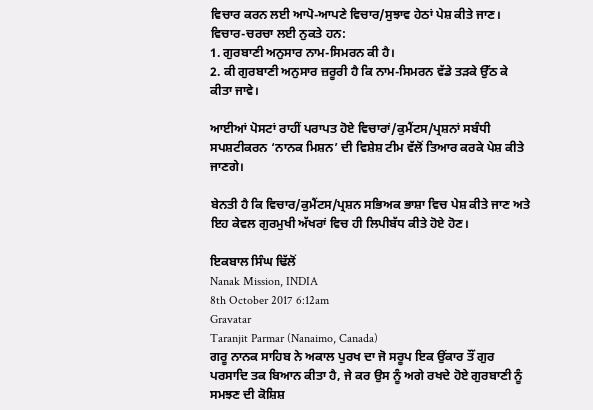ਵਿਚਾਰ ਕਰਨ ਲਈ ਆਪੋ-ਆਪਣੇ ਵਿਚਾਰ/ਸੁਝਾਵ ਹੇਠਾਂ ਪੇਸ਼ ਕੀਤੇ ਜਾਣ। ਵਿਚਾਰ-ਚਰਚਾ ਲਈ ਨੁਕਤੇ ਹਨ:
1. ਗੁਰਬਾਣੀ ਅਨੁਸਾਰ ਨਾਮ-ਸਿਮਰਨ ਕੀ ਹੈ।
2. ਕੀ ਗੁਰਬਾਣੀ ਅਨੁਸਾਰ ਜ਼ਰੂਰੀ ਹੈ ਕਿ ਨਾਮ-ਸਿਮਰਨ ਵੱਡੇ ਤੜਕੇ ਉੱਠ ਕੇ ਕੀਤਾ ਜਾਵੇ।

ਆਈਆਂ ਪੋਸਟਾਂ ਰਾਹੀਂ ਪਰਾਪਤ ਹੋਏ ਵਿਚਾਰਾਂ/ਕੁਮੈਂਟਸ/ਪ੍ਰਸ਼ਨਾਂ ਸਬੰਧੀ ਸਪਸ਼ਟੀਕਰਨ ‘ਨਾਨਕ ਮਿਸ਼ਨ’ ਦੀ ਵਿਸ਼ੇਸ਼ ਟੀਮ ਵੱਲੋਂ ਤਿਆਰ ਕਰਕੇ ਪੇਸ਼ ਕੀਤੇ ਜਾਣਗੇ।

ਬੇਨਤੀ ਹੈ ਕਿ ਵਿਚਾਰ/ਕੁਮੈਂਟਸ/ਪ੍ਰਸ਼ਨ ਸਭਿਅਕ ਭਾਸ਼ਾ ਵਿਚ ਪੇਸ਼ ਕੀਤੇ ਜਾਣ ਅਤੇ ਇਹ ਕੇਵਲ ਗੁਰਮੁਖੀ ਅੱਖਰਾਂ ਵਿਚ ਹੀ ਲਿਪੀਬੱਧ ਕੀਤੇ ਹੋਏ ਹੋਣ।

ਇਕਬਾਲ ਸਿੰਘ ਢਿੱਲੋਂ
Nanak Mission, INDIA
8th October 2017 6:12am
Gravatar
Taranjit Parmar (Nanaimo, Canada)
ਗਰੂ ਨਾਨਕ ਸਾਹਿਬ ਨੇ ਅਕਾਲ ਪੁਰਖ ਦਾ ਜੋ ਸਰੂਪ ਇਕ ਉਂਕਾਰ ਤੌਂ ਗੁਰ ਪਰਸਾਦਿ ਤਕ ਬਿਆਨ ਕੀਤਾ ਹੈ, ਜੇ ਕਰ ਉਸ ਨੂੰ ਅਗੇ ਰਖਦੇ ਹੋਏ ਗੁਰਬਾਣੀ ਨੂੰ ਸਮਝਣ ਦੀ ਕੋਸ਼ਿਸ਼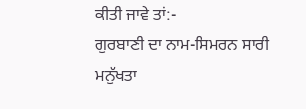ਕੀਤੀ ਜਾਵੇ ਤਾਂ:-
ਗੁਰਬਾਣੀ ਦਾ ਨਾਮ-ਸਿਮਰਨ ਸਾਰੀ ਮਨੁੱਖਤਾ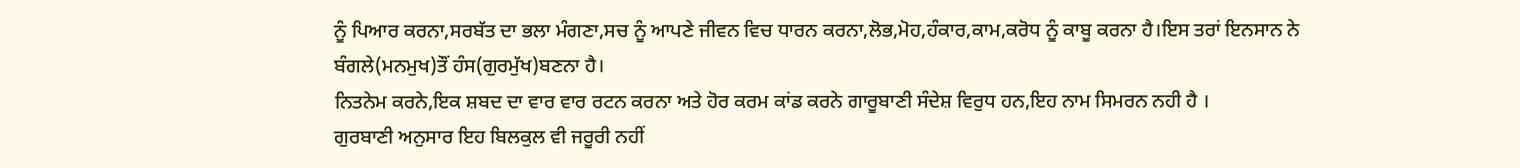ਨੂੰ ਪਿਆਰ ਕਰਨਾ,ਸਰਬੱਤ ਦਾ ਭਲਾ ਮੰਗਣਾ,ਸਚ ਨੂੰ ਆਪਣੇ ਜੀਵਨ ਵਿਚ ਧਾਰਨ ਕਰਨਾ,ਲੋਭ,ਮੋਹ,ਹੰਕਾਰ,ਕਾਮ,ਕਰੋਧ ਨੂੰ ਕਾਬੂ ਕਰਨਾ ਹੈ।ਇਸ ਤਰਾਂ ਇਨਸਾਨ ਨੇ ਬੰਗਲੇ(ਮਨਮੁਖ)ਤੌਂ ਹੰਸ(ਗੁਰਮੁੱਖ)ਬਣਨਾ ਹੈ।
ਨਿਤਨੇਮ ਕਰਨੇ,ਇਕ ਸ਼ਬਦ ਦਾ ਵਾਰ ਵਾਰ ਰਟਨ ਕਰਨਾ ਅਤੇ ਹੋਰ ਕਰਮ ਕਾਂਡ ਕਰਨੇ ਗਾਰੂਬਾਣੀ ਸੰਦੇਸ਼ ਵਿਰੁਧ ਹਨ,ਇਹ ਨਾਮ ਸਿਮਰਨ ਨਹੀ ਹੈ ।
ਗੁਰਬਾਣੀ ਅਨੁਸਾਰ ਇਹ ਬਿਲਕੁਲ ਵੀ ਜਰੂਰੀ ਨਹੀਂ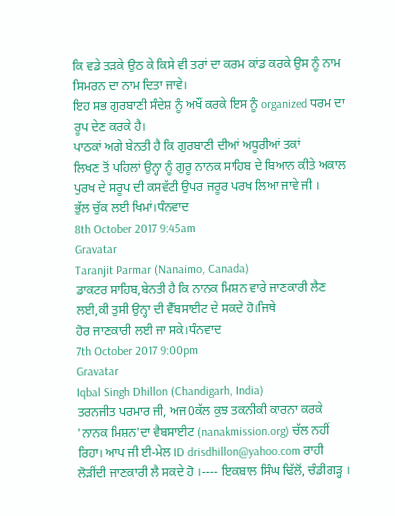ਕਿ ਵਡੇ ਤੜਕੇ ਉਠ ਕੇ ਕਿਸੇ ਵੀ ਤਰਾਂ ਦਾ ਕਰਮ ਕਾਂਡ ਕਰਕੇ ਉਸ ਨੂੰ ਨਾਮ ਸਿਮਰਨ ਦਾ ਨਾਮ ਦਿਤਾ ਜਾਵੇ।
ਇਹ ਸਭ ਗੁਰਬਾਣੀ ਸੰਦੇਸ਼ ਨੂੰ ਅਖੌਂ ਕਰਕੇ ਇਸ ਨੂੰ organized ਧਰਮ ਦਾ ਰੂਪ ਦੇਣ ਕਰਕੇ ਹੈ।
ਪਾਠਕਾਂ ਅਗੇ ਬੇਨਤੀ ਹੈ ਕਿ ਗੁਰਬਾਣੀ ਦੀਆਂ ਅਧੂਰੀਆਂ ਤਕਾਂ
ਲਿਖਣ ਤੋਂ ਪਹਿਲਾਂ ਉਨ੍ਹਾ ਨੂੰ ਗੁਰੂ ਨਾਨਕ ਸਾਹਿਬ ਦੇ ਬਿਆਨ ਕੀਤੇ ਅਕਾਲ ਪੁਰਖ ਦੇ ਸਰੂਪ ਦੀ ਕਸਵੱਟੀ ਉਪਰ ਜਰੂਰ ਪਰਖ ਲਿਆ ਜਾਵੇ ਜੀ ।
ਭੁੱਲ ਚੁੱਕ ਲਈ ਖਿਮਾਂ।ਧੰਨਵਾਦ
8th October 2017 9:45am
Gravatar
Taranjit Parmar (Nanaimo, Canada)
ਡਾਕਟਰ ਸਾਹਿਬ,ਬੇਨਤੀ ਹੈ ਕਿ ਨਾਨਕ ਮਿਸ਼ਨ ਵਾਰੇ ਜਾਣਕਾਰੀ ਲੈਣ ਲਈ,ਕੀ ਤੁਸੀ ਉਨ੍ਹਾ ਦੀ ਵੈੱਬਸਾਈਟ ਦੇ ਸਕਦੇ ਹੋ।ਜਿਥੇ
ਹੋਰ ਜਾਣਕਾਰੀ ਲਈ ਜਾ ਸਕੇ।ਧੰਨਵਾਦ
7th October 2017 9:00pm
Gravatar
Iqbal Singh Dhillon (Chandigarh, India)
ਤਰਨਜੀਤ ਪਰਮਾਰ ਜੀ, ਅਜ0ਕੱਲ ਕੁਝ ਤਕਨੀਕੀ ਕਾਰਨਾ ਕਰਕੇ 'ਨਾਨਕ ਮਿਸ਼ਨ'ਦਾ ਵੈਬਸਾਈਟ (nanakmission.org) ਚੱਲ ਨਹੀਂ ਰਿਹਾ। ਆਪ ਜੀ ਈ-ਮੇਲ ID drisdhillon@yahoo.com ਰਾਹੀ ਲੋੜੀਂਦੀ ਜਾਣਕਾਰੀ ਲੈ ਸਕਦੇ ਹੋ ।---- ਇਕਬਾਲ ਸਿੰਘ ਢਿੱਲੋਂ, ਚੰਡੀਗੜ੍ਹ ।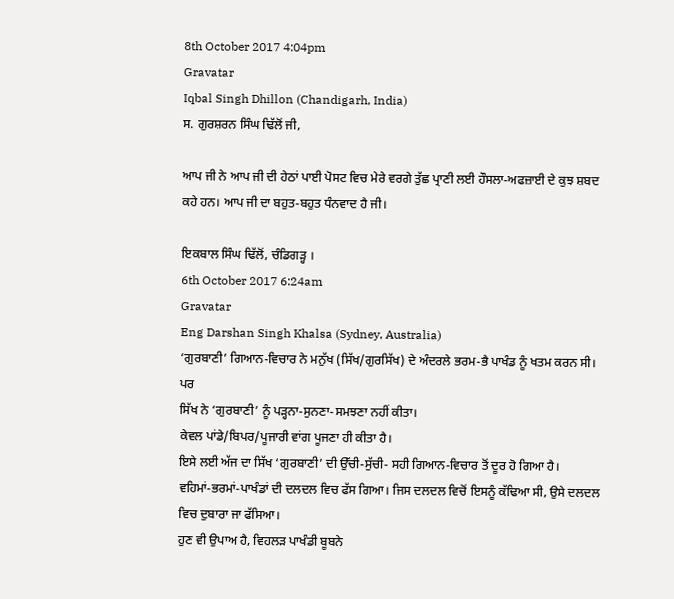8th October 2017 4:04pm
Gravatar
Iqbal Singh Dhillon (Chandigarh, India)
ਸ. ਗੁਰਸ਼ਰਨ ਸਿੰਘ ਢਿੱਲੋਂ ਜੀ,

ਆਪ ਜੀ ਨੇ ਆਪ ਜੀ ਦੀ ਹੇਠਾਂ ਪਾਈ ਪੋਸਟ ਵਿਚ ਮੇਰੇ ਵਰਗੇ ਤੁੱਛ ਪ੍ਰਾਣੀ ਲਈ ਹੌਸਲਾ-ਅਫਜ਼ਾਈ ਦੇ ਕੁਝ ਸ਼ਬਦ ਕਹੇ ਹਨ। ਆਪ ਜੀ ਦਾ ਬਹੁਤ-ਬਹੁਤ ਧੰਨਵਾਦ ਹੈ ਜੀ।

ਇਕਬਾਲ ਸਿੰਘ ਢਿੱਲੋਂ, ਚੰਡਿਗੜ੍ਹ ।
6th October 2017 6:24am
Gravatar
Eng Darshan Singh Khalsa (Sydney, Australia)
‘ਗੁਰਬਾਣੀ’ ਗਿਆਨ-ਵਿਚਾਰ ਨੇ ਮਨੁੱਖ (ਸਿੱਖ/ਗੁਰਸਿੱਖ) ਦੇ ਅੰਦਰਲੇ ਭਰਮ-ਭੈ ਪਾਖੰਡ ਨੂੰ ਖਤਮ ਕਰਨ ਸੀ।
ਪਰ
ਸਿੱਖ ਨੇ ‘ਗੁਰਬਾਣੀ’ ਨੂੰ ਪੜ੍ਹਨਾ-ਸੁਨਣਾ-ਸਮਝਣਾ ਨਹੀਂ ਕੀਤਾ।
ਕੇਵਲ ਪਾਂਡੇ/ਬਿਪਰ/ਪੂਜਾਰੀ ਵਾਂਗ ਪੂਜਣਾ ਹੀ ਕੀਤਾ ਹੈ।
ਇਸੇ ਲਈ ਅੱਜ ਦਾ ਸਿੱਖ ‘ਗੁਰਬਾਣੀ’ ਦੀ ਉੱਚੀ-ਸੁੱਚੀ- ਸਹੀ ਗਿਆਨ-ਵਿਚਾਰ ਤੋਂ ਦੂਰ ਹੋ ਗਿਆ ਹੈ।
ਵਹਿਮਾਂ-ਭਰਮਾਂ-ਪਾਖੰਡਾਂ ਦੀ ਦਲਦਲ ਵਿਚ ਫੱਸ ਗਿਆ। ਜਿਸ ਦਲਦਲ ਵਿਚੋਂ ਇਸਨੂੰ ਕੱਢਿਆ ਸੀ, ਉਸੇ ਦਲਦਲ ਵਿਚ ਦੁਬਾਰਾ ਜਾ ਫੱਸਿਆ।
ਹੁਣ ਵੀ ਉਪਾਅ ਹੈ, ਵਿਹਲੜ ਪਾਖੰਡੀ ਬੂਬਨੇ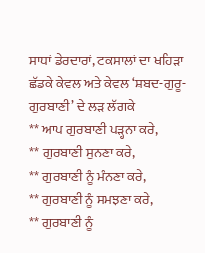ਸਾਧਾਂ ਡੇਰਦਾਰਾਂ, ਟਕਸਾਲਾਂ ਦਾ ਖਹਿੜਾ ਛੱਡਕੇ ਕੇਵਲ ਅਤੇ ਕੇਵਲ ‘ਸ਼ਬਦ-ਗੁਰੂ-ਗੁਰਬਾਣੀ’ ਦੇ ਲੜ ਲੱਗਕੇ
** ਆਪ ਗੁਰਬਾਣੀ ਪੜ੍ਹਨਾ ਕਰੇ,
** ਗੁਰਬਾਣੀ ਸੁਨਣਾ ਕਰੇ,
** ਗੁਰਬਾਣੀ ਨੂੰ ਮੰਨਣਾ ਕਰੇ,
** ਗੁਰਬਾਣੀ ਨੂੰ ਸਮਝਣਾ ਕਰੇ,
** ਗੁਰਬਾਣੀ ਨੂੰ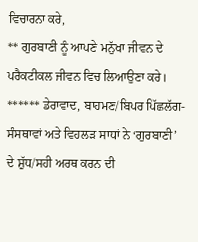ਵਿਚਾਰਨਾ ਕਰੇ,
** ਗੁਰਬਾਣੀ ਨੂੰ ਆਪਣੇ ਮਨੁੱਖਾ ਜੀਵਨ ਦੇ ਪਰੈਕਟੀਕਲ ਜੀਵਨ ਵਿਚ ਲਿਆਉਣਾ ਕਰੇ।
****** ਡੇਰਾਵਾਦ, ਬਾਹਮਣ/ਬਿਪਰ ਪਿੱਛਲੱਗ-ਸੰਸਥਾਵਾਂ ਅਤੇ ਵਿਹਲੜ ਸਾਧਾਂ ਨੇ ‘ਗੁਰਬਾਣੀ’ ਦੇ ਸ਼ੁੱਧ/ਸਹੀ ਅਰਥ ਕਰਨ ਦੀ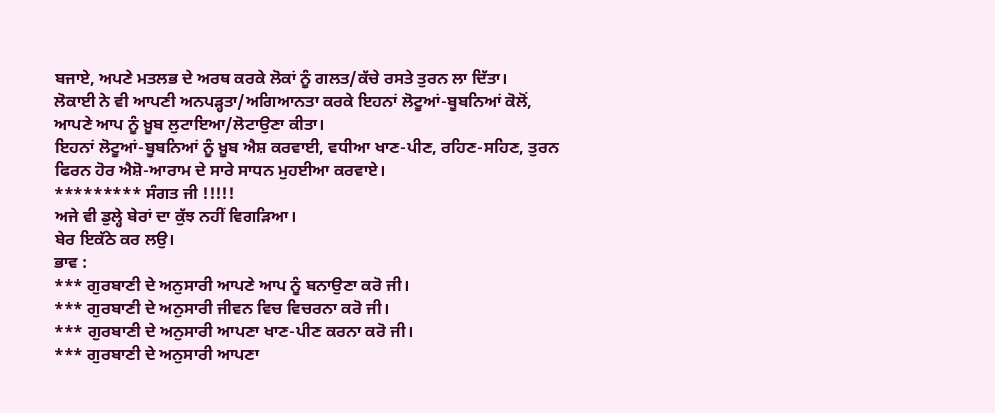ਬਜਾਏ, ਅਪਣੇ ਮਤਲਭ ਦੇ ਅਰਥ ਕਰਕੇ ਲੋਕਾਂ ਨੂੰ ਗਲਤ/ਕੱਚੇ ਰਸਤੇ ਤੁਰਨ ਲਾ ਦਿੱਤਾ।
ਲੋਕਾਈ ਨੇ ਵੀ ਆਪਣੀ ਅਨਪੜ੍ਹਤਾ/ਅਗਿਆਨਤਾ ਕਰਕੇ ਇਹਨਾਂ ਲੋਟੂਆਂ-ਬੂਬਨਿਆਂ ਕੋਲੋਂ, ਆਪਣੇ ਆਪ ਨੂੰ ਖ਼ੂਬ ਲੁਟਾਇਆ/ਲੋਟਾਉਣਾ ਕੀਤਾ।
ਇਹਨਾਂ ਲੋਟੂਆਂ-ਬੂਬਨਿਆਂ ਨੂੰ ਖ਼ੂਬ ਐਸ਼ ਕਰਵਾਈ, ਵਧੀਆ ਖਾਣ-ਪੀਣ, ਰਹਿਣ-ਸਹਿਣ, ਤੁਰਨ ਫਿਰਨ ਹੋਰ ਐਸ਼ੋ-ਆਰਾਮ ਦੇ ਸਾਰੇ ਸਾਧਨ ਮੁਹਈਆ ਕਰਵਾਏ।
********* ਸੰਗਤ ਜੀ !!!!!
ਅਜੇ ਵੀ ਡੁਲ੍ਹੇ ਬੇਰਾਂ ਦਾ ਕੁੱਝ ਨਹੀਂ ਵਿਗੜਿਆ।
ਬੇਰ ਇਕੱਠੇ ਕਰ ਲਉ।
ਭਾਵ :
*** ਗੁਰਬਾਣੀ ਦੇ ਅਨੁਸਾਰੀ ਆਪਣੇ ਆਪ ਨੂੰ ਬਨਾਉਣਾ ਕਰੋ ਜੀ।
*** ਗੁਰਬਾਣੀ ਦੇ ਅਨੁਸਾਰੀ ਜੀਵਨ ਵਿਚ ਵਿਚਰਨਾ ਕਰੋ ਜੀ।
*** ਗੁਰਬਾਣੀ ਦੇ ਅਨੁਸਾਰੀ ਆਪਣਾ ਖਾਣ-ਪੀਣ ਕਰਨਾ ਕਰੋ ਜੀ।
*** ਗੁਰਬਾਣੀ ਦੇ ਅਨੁਸਾਰੀ ਆਪਣਾ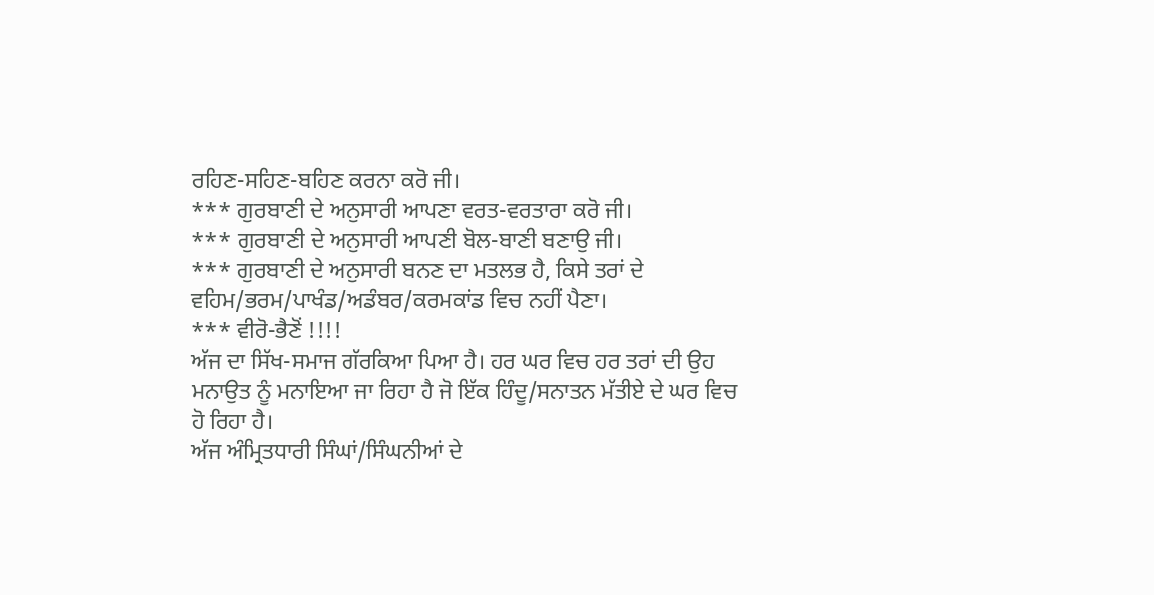ਰਹਿਣ-ਸਹਿਣ-ਬਹਿਣ ਕਰਨਾ ਕਰੋ ਜੀ।
*** ਗੁਰਬਾਣੀ ਦੇ ਅਨੁਸਾਰੀ ਆਪਣਾ ਵਰਤ-ਵਰਤਾਰਾ ਕਰੋ ਜੀ।
*** ਗੁਰਬਾਣੀ ਦੇ ਅਨੁਸਾਰੀ ਆਪਣੀ ਬੋਲ-ਬਾਣੀ ਬਣਾਉ ਜੀ।
*** ਗੁਰਬਾਣੀ ਦੇ ਅਨੁਸਾਰੀ ਬਨਣ ਦਾ ਮਤਲਭ ਹੈ, ਕਿਸੇ ਤਰਾਂ ਦੇ ਵਹਿਮ/ਭਰਮ/ਪਾਖੰਡ/ਅਡੰਬਰ/ਕਰਮਕਾਂਡ ਵਿਚ ਨਹੀਂ ਪੈਣਾ।
*** ਵੀਰੋ-ਭੈਣੋਂ !!!!
ਅੱਜ ਦਾ ਸਿੱਖ-ਸਮਾਜ ਗੱਰਕਿਆ ਪਿਆ ਹੈ। ਹਰ ਘਰ ਵਿਚ ਹਰ ਤਰਾਂ ਦੀ ਉਹ ਮਨਾਉਤ ਨੂੰ ਮਨਾਇਆ ਜਾ ਰਿਹਾ ਹੈ ਜੋ ਇੱਕ ਹਿੰਦੂ/ਸਨਾਤਨ ਮੱਤੀਏ ਦੇ ਘਰ ਵਿਚ ਹੋ ਰਿਹਾ ਹੈ।
ਅੱਜ ਅੰਮ੍ਰਿਤਧਾਰੀ ਸਿੰਘਾਂ/ਸਿੰਘਨੀਆਂ ਦੇ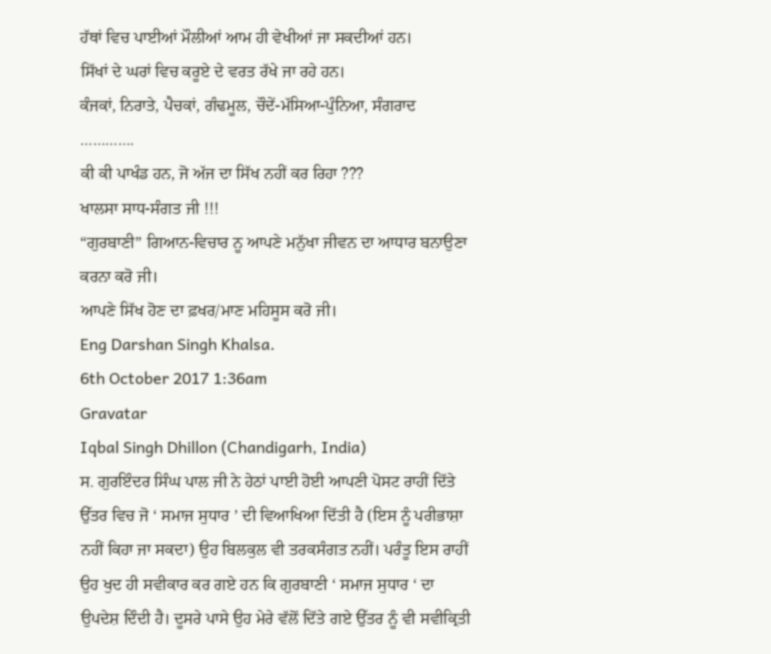ਹੱਥਾਂ ਵਿਚ ਪਾਈਆਂ ਮੌਲੀਆਂ ਆਮ ਹੀ ਵੇਖੀਆਂ ਜਾ ਸਕਦੀਆਂ ਹਨ।
ਸਿੱਖਾਂ ਦੇ ਘਰਾਂ ਵਿਚ ਕਰੂਏ ਦੇ ਵਰਤ ਰੱਖੇ ਜਾ ਰਹੇ ਹਨ।
ਕੰਜਕਾਂ, ਨਿਰਾਤੇ, ਪੈਚਕਾਂ, ਗੰਢਮੂਲ, ਚੌਦੇਂ-ਮੱਸਿਆ-ਪੁੰਨਿਆ, ਸੰਗਰਾਦ ………….
ਕੀ ਕੀ ਪਾਖੰਡ ਹਨ, ਜੋ ਅੱਜ ਦਾ ਸਿੱਖ ਨਹੀਂ ਕਰ ਰਿਹਾ ???
ਖਾਲਸਾ ਸਾਧ-ਸੰਗਤ ਜੀ !!!
“ਗੁਰਬਾਣੀ” ਗਿਆਨ-ਵਿਚਾਰ ਨੂ ਆਪਣੇ ਮਨੁੱਖਾ ਜੀਵਨ ਦਾ ਆਧਾਰ ਬਨਾਉਣਾ ਕਰਨਾ ਕਰੋ ਜੀ।
ਆਪਣੇ ਸਿੱਖ ਹੋਣ ਦਾ ਫ਼ਖਰ/ਮਾਣ ਮਹਿਸੂਸ ਕਰੋ ਜੀ।
Eng Darshan Singh Khalsa.
6th October 2017 1:36am
Gravatar
Iqbal Singh Dhillon (Chandigarh, India)
ਸ. ਗੁਰਇੰਦਰ ਸਿੰਘ ਪਾਲ ਜੀ ਨੇ ਹੇਠਾਂ ਪਾਈ ਹੋਈ ਆਪਣੀ ਪੋਸਟ ਰਾਹੀਂ ਦਿੱਤੇ ਉੱਤਰ ਵਿਚ ਜੋ ‘ ਸਮਾਜ ਸੁਧਾਰ ’ ਦੀ ਵਿਆਖਿਆ ਦਿੱਤੀ ਹੈ (ਇਸ ਨੂੰ ਪਰੀਭਾਸ਼ਾ ਨਹੀਂ ਕਿਹਾ ਜਾ ਸਕਦਾ) ਉਹ ਬਿਲਕੁਲ ਵੀ ਤਰਕਸੰਗਤ ਨਹੀਂ। ਪਰੰਤੂ ਇਸ ਰਾਹੀਂ ਉਹ ਖੁਦ ਹੀ ਸਵੀਕਾਰ ਕਰ ਗਏ ਹਨ ਕਿ ਗੁਰਬਾਣੀ ‘ ਸਮਾਜ ਸੁਧਾਰ ‘ ਦਾ ਉਪਦੇਸ਼ ਦਿੰਦੀ ਹੈ। ਦੂਸਰੇ ਪਾਸੇ ਉਹ ਮੇਰੇ ਵੱਲੋਂ ਦਿੱਤੇ ਗਏ ਉੱਤਰ ਨੂੰ ਵੀ ਸਵੀਕ੍ਰਿਤੀ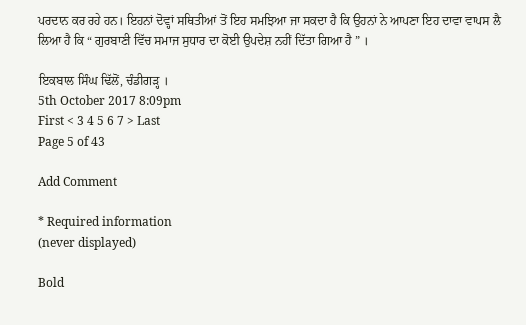ਪਰਦਾਨ ਕਰ ਰਹੇ ਹਨ। ਇਹਨਾਂ ਦੋਵ੍ਹਾਂ ਸਥਿਤੀਆਂ ਤੋਂ ਇਹ ਸਮਝਿਆ ਜਾ ਸਕਦਾ ਹੈ ਕਿ ਉਹਨਾਂ ਨੇ ਆਪਣਾ ਇਹ ਦਾਵਾ ਵਾਪਸ ਲੈ ਲਿਆ ਹੈ ਕਿ “ ਗੁਰਬਾਣੀ ਵਿੱਚ ਸਮਾਜ ਸੁਧਾਰ ਦਾ ਕੋਈ ਉਪਦੇਸ਼ ਨਹੀਂ ਦਿੱਤਾ ਗਿਆ ਹੈ ” ।

ਇਕਬਾਲ ਸਿੰਘ ਢਿੱਲੋਂ, ਚੰਡੀਗੜ੍ਹ ।
5th October 2017 8:09pm
First < 3 4 5 6 7 > Last
Page 5 of 43

Add Comment

* Required information
(never displayed)

Bold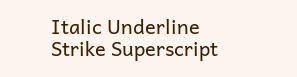Italic Underline Strike Superscript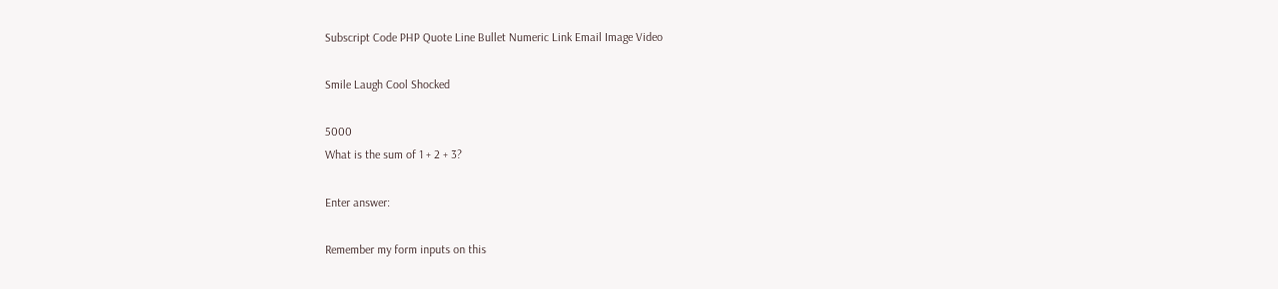Subscript Code PHP Quote Line Bullet Numeric Link Email Image Video

Smile Laugh Cool Shocked

5000
What is the sum of 1 + 2 + 3?

Enter answer:

Remember my form inputs on this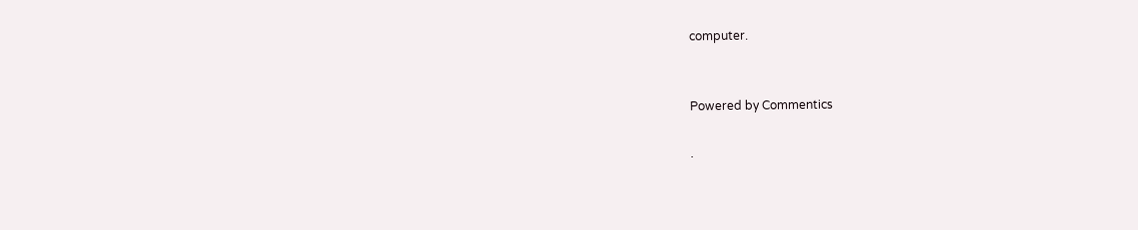computer.


Powered by Commentics

.